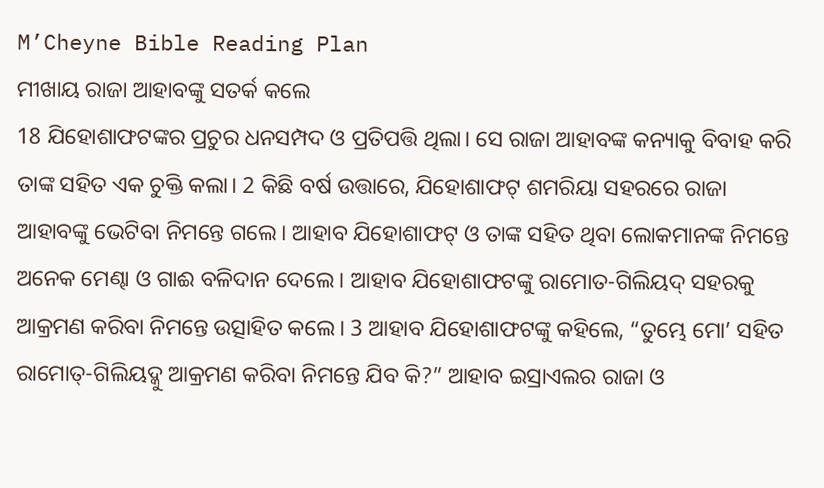M’Cheyne Bible Reading Plan
ମୀଖାୟ ରାଜା ଆହାବଙ୍କୁ ସତର୍କ କଲେ
18 ଯିହୋଶାଫଟଙ୍କର ପ୍ରଚୁର ଧନସମ୍ପଦ ଓ ପ୍ରତିପତ୍ତି ଥିଲା। ସେ ରାଜା ଆହାବଙ୍କ କନ୍ୟାକୁ ବିବାହ କରି ତାଙ୍କ ସହିତ ଏକ ଚୁକ୍ତି କଲା। 2 କିଛି ବର୍ଷ ଉତ୍ତାରେ, ଯିହୋଶାଫଟ୍ ଶମରିୟା ସହରରେ ରାଜା ଆହାବଙ୍କୁ ଭେଟିବା ନିମନ୍ତେ ଗଲେ। ଆହାବ ଯିହୋଶାଫଟ୍ ଓ ତାଙ୍କ ସହିତ ଥିବା ଲୋକମାନଙ୍କ ନିମନ୍ତେ ଅନେକ ମେଣ୍ଢା ଓ ଗାଈ ବଳିଦାନ ଦେଲେ। ଆହାବ ଯିହୋଶାଫଟଙ୍କୁ ରାମୋତ-ଗିଲିୟଦ୍ ସହରକୁ ଆକ୍ରମଣ କରିବା ନିମନ୍ତେ ଉତ୍ସାହିତ କଲେ। 3 ଆହାବ ଯିହୋଶାଫଟଙ୍କୁ କହିଲେ, “ତୁମ୍ଭେ ମୋ’ ସହିତ ରାମୋତ୍-ଗିଲିୟଦ୍କୁ ଆକ୍ରମଣ କରିବା ନିମନ୍ତେ ଯିବ କି?” ଆହାବ ଇସ୍ରାଏଲର ରାଜା ଓ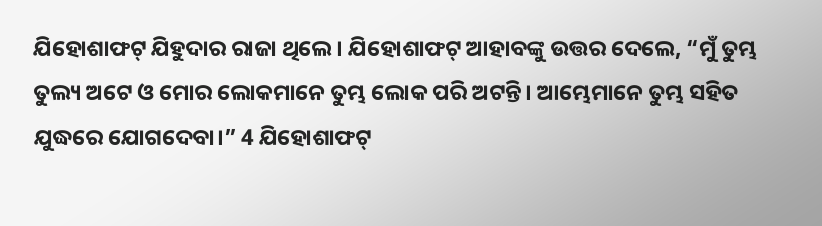ଯିହୋଶାଫଟ୍ ଯିହୁଦାର ରାଜା ଥିଲେ। ଯିହୋଶାଫଟ୍ ଆହାବଙ୍କୁ ଉତ୍ତର ଦେଲେ, “ମୁଁ ତୁମ୍ଭ ତୁଲ୍ୟ ଅଟେ ଓ ମୋର ଲୋକମାନେ ତୁମ୍ଭ ଲୋକ ପରି ଅଟନ୍ତି। ଆମ୍ଭେମାନେ ତୁମ୍ଭ ସହିତ ଯୁଦ୍ଧରେ ଯୋଗଦେବା।” 4 ଯିହୋଶାଫଟ୍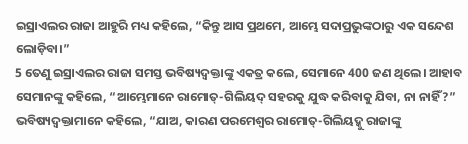ଇସ୍ରାଏଲର ରାଜା ଆହୁରି ମଧ୍ୟ କହିଲେ, “କିନ୍ତୁ ଆସ ପ୍ରଥମେ, ଆମ୍ଭେ ସଦାପ୍ରଭୁଙ୍କଠାରୁ ଏକ ସନ୍ଦେଶ ଲୋଡ଼ିବା।”
5 ତେଣୁ ଇସ୍ରାଏଲର ରାଜା ସମସ୍ତ ଭବିଷ୍ୟଦ୍ବକ୍ତାଙ୍କୁ ଏକତ୍ର କଲେ, ସେମାନେ 400 ଜଣ ଥିଲେ। ଆହାବ ସେମାନଙ୍କୁ କହିଲେ, “ଆମ୍ଭେମାନେ ରାମୋତ୍-ଗିଲିୟଦ୍ ସହରକୁ ଯୁଦ୍ଧ କରିବାକୁ ଯିବା, ନା ନାହିଁ?”
ଭବିଷ୍ୟଦ୍ବକ୍ତାମାନେ କହିଲେ, “ଯାଅ, କାରଣ ପରମେଶ୍ୱର ରାମୋତ୍-ଗିଲିୟଦ୍କୁ ରାଜାଙ୍କୁ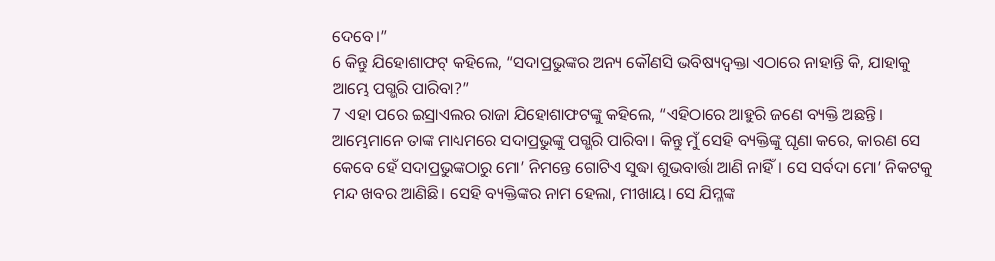ଦେବେ।”
6 କିନ୍ତୁ ଯିହୋଶାଫଟ୍ କହିଲେ, “ସଦାପ୍ରଭୁଙ୍କର ଅନ୍ୟ କୌଣସି ଭବିଷ୍ୟଦ୍ବକ୍ତା ଏଠାରେ ନାହାନ୍ତି କି, ଯାହାକୁ ଆମ୍ଭେ ପଗ୍ଭରି ପାରିବା?”
7 ଏହା ପରେ ଇସ୍ରାଏଲର ରାଜା ଯିହୋଶାଫଟଙ୍କୁ କହିଲେ, “ଏହିଠାରେ ଆହୁରି ଜଣେ ବ୍ୟକ୍ତି ଅଛନ୍ତି। ଆମ୍ଭେମାନେ ତାଙ୍କ ମାଧ୍ୟମରେ ସଦାପ୍ରଭୁଙ୍କୁ ପଗ୍ଭରି ପାରିବା। କିନ୍ତୁ ମୁଁ ସେହି ବ୍ୟକ୍ତିଙ୍କୁ ଘୃଣା କରେ, କାରଣ ସେ କେବେ ହେଁ ସଦାପ୍ରଭୁଙ୍କଠାରୁ ମୋ’ ନିମନ୍ତେ ଗୋଟିଏ ସୁଦ୍ଧା ଶୁଭବାର୍ତ୍ତା ଆଣି ନାହିଁ। ସେ ସର୍ବଦା ମୋ’ ନିକଟକୁ ମନ୍ଦ ଖବର ଆଣିଛି। ସେହି ବ୍ୟକ୍ତିଙ୍କର ନାମ ହେଲା, ମୀଖାୟ। ସେ ଯିମ୍ଳଙ୍କ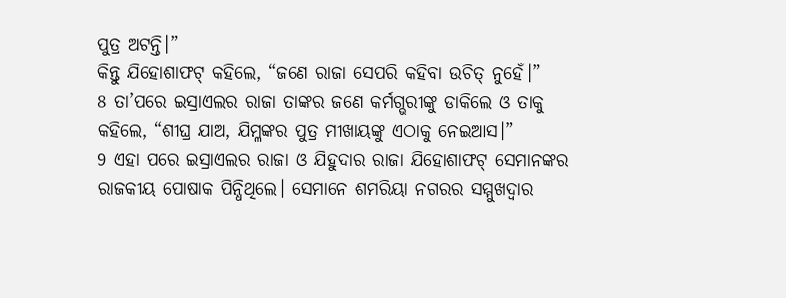ପୁତ୍ର ଅଟନ୍ତି।”
କିନ୍ତୁ ଯିହୋଶାଫଟ୍ କହିଲେ, “ଜଣେ ରାଜା ସେପରି କହିବା ଉଚିତ୍ ନୁହେଁ।”
8 ତା’ପରେ ଇସ୍ରାଏଲର ରାଜା ତାଙ୍କର ଜଣେ କର୍ମଗ୍ଭରୀଙ୍କୁ ଡାକିଲେ ଓ ତାକୁ କହିଲେ, “ଶୀଘ୍ର ଯାଅ, ଯିମ୍ଳଙ୍କର ପୁତ୍ର ମୀଖାୟଙ୍କୁ ଏଠାକୁ ନେଇଆସ।”
9 ଏହା ପରେ ଇସ୍ରାଏଲର ରାଜା ଓ ଯିହୁଦାର ରାଜା ଯିହୋଶାଫଟ୍ ସେମାନଙ୍କର ରାଜକୀୟ ପୋଷାକ ପିନ୍ଧିଥିଲେ। ସେମାନେ ଶମରିୟା ନଗରର ସମ୍ମୁଖଦ୍ୱାର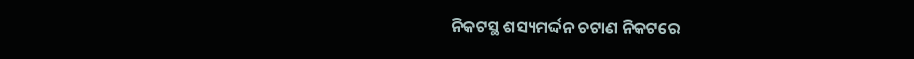ନିକଟସ୍ଥ ଶସ୍ୟମର୍ଦ୍ଦନ ଚଟାଣ ନିକଟରେ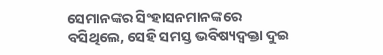ସେମାନଙ୍କର ସିଂହାସନମାନଙ୍କରେ ବସିଥିଲେ, ସେହି ସମସ୍ତ ଭବିଷ୍ୟଦ୍ବକ୍ତା ଦୁଇ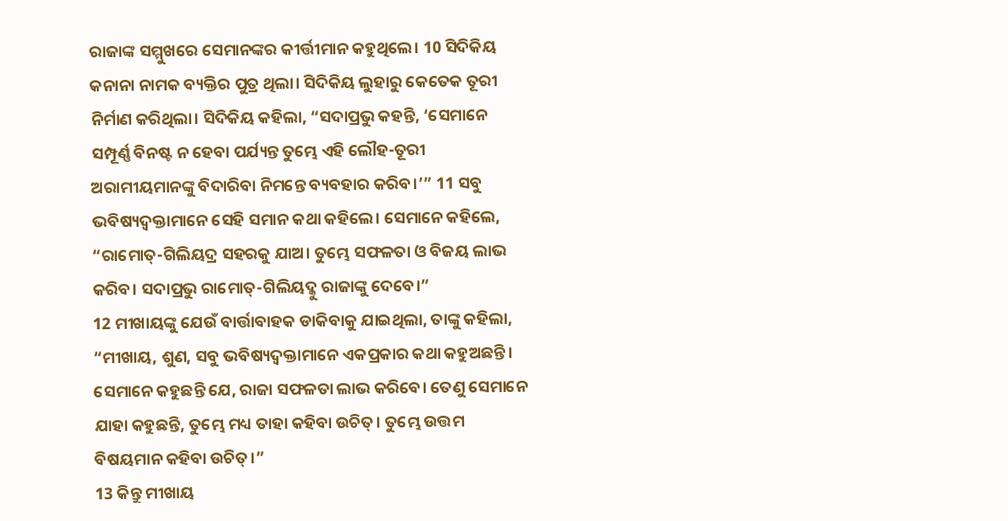ରାଜାଙ୍କ ସମ୍ମୁଖରେ ସେମାନଙ୍କର କୀର୍ତ୍ତୀମାନ କହୁଥିଲେ। 10 ସିଦିକିୟ କନାନା ନାମକ ବ୍ୟକ୍ତିର ପୁତ୍ର ଥିଲା। ସିଦିକିୟ ଲୁହାରୁ କେତେକ ତୂରୀ ନିର୍ମାଣ କରିଥିଲା। ସିଦିକିୟ କହିଲା, “ସଦାପ୍ରଭୁ କହନ୍ତି, ‘ସେମାନେ ସମ୍ପୂର୍ଣ୍ଣ ବିନଷ୍ଟ ନ ହେବା ପର୍ଯ୍ୟନ୍ତ ତୁମ୍ଭେ ଏହି ଲୌହ-ତୂରୀ ଅରାମୀୟମାନଙ୍କୁ ବିଦାରିବା ନିମନ୍ତେ ବ୍ୟବହାର କରିବ।’” 11 ସବୁ ଭବିଷ୍ୟଦ୍ବକ୍ତାମାନେ ସେହି ସମାନ କଥା କହିଲେ। ସେମାନେ କହିଲେ, “ରାମୋତ୍-ଗିଲିୟଦ୍ର ସହରକୁ ଯାଅ। ତୁମ୍ଭେ ସଫଳତା ଓ ବିଜୟ ଲାଭ କରିବ। ସଦାପ୍ରଭୁ ରାମୋତ୍-ଗିଲିୟଦ୍କୁ ରାଜାଙ୍କୁ ଦେବେ।”
12 ମୀଖାୟଙ୍କୁ ଯେଉଁ ବାର୍ତ୍ତାବାହକ ଡାକିବାକୁ ଯାଇଥିଲା, ତାଙ୍କୁ କହିଲା, “ମୀଖାୟ, ଶୁଣ, ସବୁ ଭବିଷ୍ୟଦ୍ବକ୍ତାମାନେ ଏକପ୍ରକାର କଥା କହୁଅଛନ୍ତି। ସେମାନେ କହୁଛନ୍ତି ଯେ, ରାଜା ସଫଳତା ଲାଭ କରିବେ। ତେଣୁ ସେମାନେ ଯାହା କହୁଛନ୍ତି, ତୁମ୍ଭେ ମଧ୍ୟ ତାହା କହିବା ଉଚିତ୍। ତୁମ୍ଭେ ଉତ୍ତମ ବିଷୟମାନ କହିବା ଉଚିତ୍।”
13 କିନ୍ତୁ ମୀଖାୟ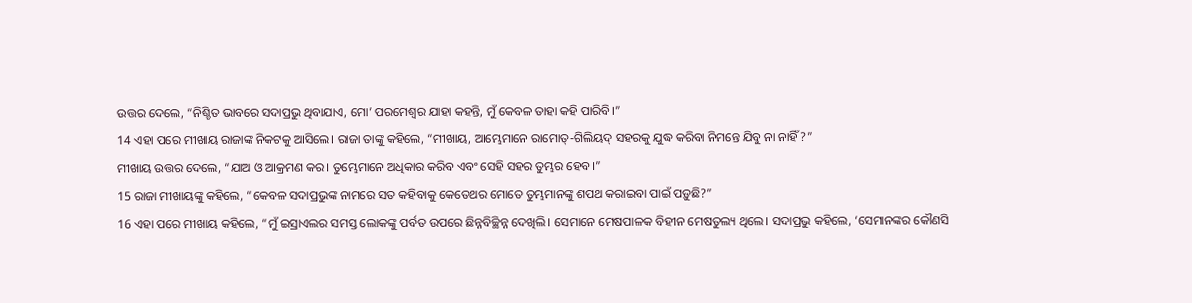ଉତ୍ତର ଦେଲେ, “ନିଶ୍ଚିତ ଭାବରେ ସଦାପ୍ରଭୁ ଥିବାଯାଏ, ମୋ’ ପରମେଶ୍ୱର ଯାହା କହନ୍ତି, ମୁଁ କେବଳ ତାହା କହି ପାରିବି।”
14 ଏହା ପରେ ମୀଖାୟ ରାଜାଙ୍କ ନିକଟକୁ ଆସିଲେ। ରାଜା ତାଙ୍କୁ କହିଲେ, “ମୀଖାୟ, ଆମ୍ଭେମାନେ ରାମୋତ୍-ଗିଲିୟଦ୍ ସହରକୁ ଯୁଦ୍ଧ କରିବା ନିମନ୍ତେ ଯିବୁ ନା ନାହିଁ?”
ମୀଖାୟ ଉତ୍ତର ଦେଲେ, “ଯାଅ ଓ ଆକ୍ରମଣ କର। ତୁମ୍ଭେମାନେ ଅଧିକାର କରିବ ଏବଂ ସେହି ସହର ତୁମ୍ଭର ହେବ।”
15 ରାଜା ମୀଖାୟଙ୍କୁ କହିଲେ, “କେବଳ ସଦାପ୍ରଭୁଙ୍କ ନାମରେ ସତ କହିବାକୁ କେତେଥର ମୋତେ ତୁମ୍ଭମାନଙ୍କୁ ଶପଥ କରାଇବା ପାଇଁ ପଡ଼ୁଛି?”
16 ଏହା ପରେ ମୀଖାୟ କହିଲେ, “ମୁଁ ଇସ୍ରାଏଲର ସମସ୍ତ ଲୋକଙ୍କୁ ପର୍ବତ ଉପରେ ଛିନ୍ନବିଚ୍ଛିନ୍ନ ଦେଖିଲି। ସେମାନେ ମେଷପାଳକ ବିହୀନ ମେଷତୁଲ୍ୟ ଥିଲେ। ସଦାପ୍ରଭୁ କହିଲେ, ‘ସେମାନଙ୍କର କୌଣସି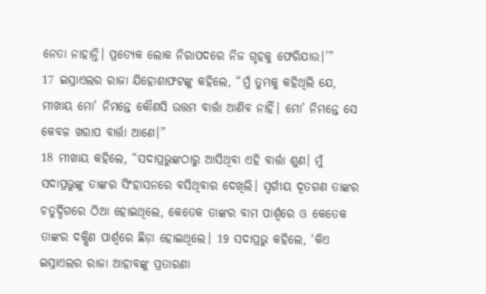ନେତା ନାହାନ୍ତି। ପ୍ରତ୍ୟେକ ଲୋକ ନିରାପଦରେ ନିଜ ଗୃହକୁ ଫେରିଯାଉ।’”
17 ଇସ୍ରାଏଲର ରାଜା ଯିହୋଶାଫଟଙ୍କୁ କହିଲେ, “ମୁଁ ତୁମ୍ଭକୁ କହିଥିଲି ଯେ, ମୀଖାୟ ମୋ’ ନିମନ୍ତେ କୌଣସି ଉତ୍ତମ ବାର୍ତ୍ତା ଆଣିବ ନାହିଁ। ମୋ’ ନିମନ୍ତେ ସେ କେବଳ ଖରାପ ବାର୍ତ୍ତା ଆଣେ।”
18 ମୀଖାୟ କହିଲେ, “ସଦାପ୍ରଭୁଙ୍କଠାରୁ ଆସିଥିବା ଏହି ବାର୍ତ୍ତା ଶୁଣ। ମୁଁ ସଦାପ୍ରଭୁଙ୍କୁ ତାଙ୍କର ସିଂହାସନରେ ବସିଥିବାର ଦେଖିଲି। ସ୍ୱର୍ଗୀୟ ଦୂତଗଣ ତାଙ୍କର ଚତୁର୍ଦ୍ଦିଗରେ ଠିଆ ହୋଇଥିଲେ, କେତେକ ତାଙ୍କର ବାମ ପାର୍ଶ୍ୱରେ ଓ କେତେକ ତାଙ୍କର ଦକ୍ଷିଣ ପାର୍ଶ୍ୱରେ ଛିଡ଼ା ହୋଇଥିଲେ। 19 ସଦାପ୍ରଭୁ କହିଲେ, ‘କିଏ ଇସ୍ରାଏଲର ରାଜା ଆହାବଙ୍କୁ ପ୍ରତାରଣା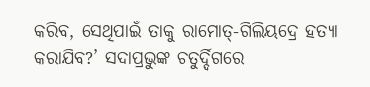କରିବ, ସେଥିପାଇଁ ତାକୁ ରାମୋତ୍-ଗିଲିୟଦ୍ରେ ହତ୍ୟା କରାଯିବ?’ ସଦାପ୍ରଭୁଙ୍କ ଚତୁର୍ଦ୍ଦିଗରେ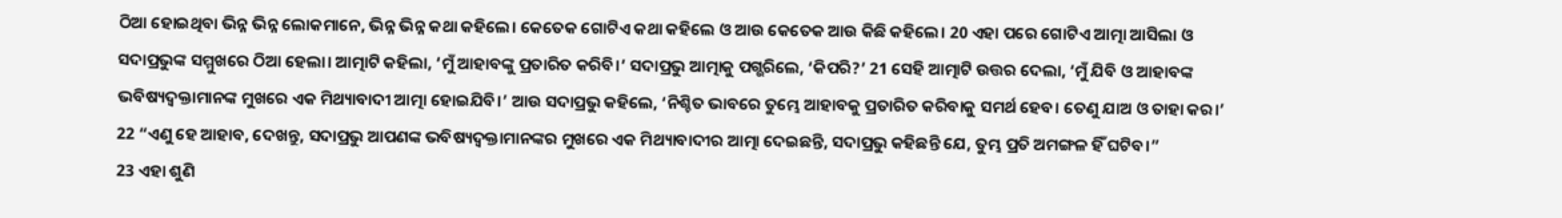ଠିଆ ହୋଇଥିବା ଭିନ୍ନ ଭିନ୍ନ ଲୋକମାନେ, ଭିନ୍ନ ଭିନ୍ନ କଥା କହିଲେ। କେତେକ ଗୋଟିଏ କଥା କହିଲେ ଓ ଆଉ କେତେକ ଆଉ କିଛି କହିଲେ। 20 ଏହା ପରେ ଗୋଟିଏ ଆତ୍ମା ଆସିଲା ଓ ସଦାପ୍ରଭୁଙ୍କ ସମ୍ମୁଖରେ ଠିଆ ହେଲା। ଆତ୍ମାଟି କହିଲା, ‘ମୁଁ ଆହାବଙ୍କୁ ପ୍ରତାରିତ କରିବି।’ ସଦାପ୍ରଭୁ ଆତ୍ମାକୁ ପଗ୍ଭରିଲେ, ‘କିପରି?’ 21 ସେହି ଆତ୍ମାଟି ଉତ୍ତର ଦେଲା, ‘ମୁଁ ଯିବି ଓ ଆହାବଙ୍କ ଭବିଷ୍ୟଦ୍ବକ୍ତାମାନଙ୍କ ମୁଖରେ ଏକ ମିଥ୍ୟାବାଦୀ ଆତ୍ମା ହୋଇଯିବି।’ ଆଉ ସଦାପ୍ରଭୁ କହିଲେ, ‘ନିଶ୍ଚିତ ଭାବରେ ତୁମ୍ଭେ ଆହାବକୁ ପ୍ରତାରିତ କରିବାକୁ ସମର୍ଥ ହେବ। ତେଣୁ ଯାଅ ଓ ତାହା କର।’
22 “ଏଣୁ ହେ ଆହାବ, ଦେଖନ୍ତୁ, ସଦାପ୍ରଭୁ ଆପଣଙ୍କ ଭବିଷ୍ୟଦ୍ବକ୍ତାମାନଙ୍କର ମୁଖରେ ଏକ ମିଥ୍ୟାବାଦୀର ଆତ୍ମା ଦେଇଛନ୍ତି, ସଦାପ୍ରଭୁ କହିଛନ୍ତି ଯେ, ତୁମ୍ଭ ପ୍ରତି ଅମଙ୍ଗଳ ହିଁ ଘଟିବ।”
23 ଏହା ଶୁଣି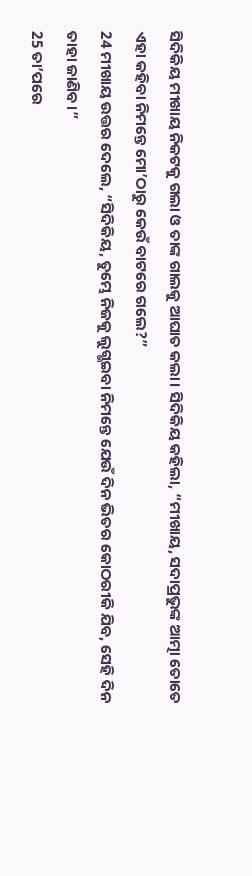ସିଦିକିୟ ମୀଖାୟ ନିକଟକୁ ଗଲା ଓ ତାଙ୍କ ଗାଲକୁ ଆଘାତ କଲା। ସିଦିକିୟ କହିଲା, “ମୀଖାୟ, ସଦାପ୍ରଭୁଙ୍କ ଆତ୍ମା ତୋତେ ଏହା କହିବା ନିମନ୍ତେ ମୋ’ଠାରୁ କେଉଁ ବାଟରେ ଗଲେ?”
24 ମୀଖାୟ ଉତ୍ତର ଦେଲେ, “ସିଦିକିୟ, ତୁମ୍ଭେ ନିଜକୁ ଲୁଗ୍ଭଇବା ନିମନ୍ତେ ଯେଉଁ ଦିନ ଭିତର କୋଠରୀକି ଯିବ, ସେହି ଦିନ ତାହା ଜାଣିବ।”
25 ତା’ପରେ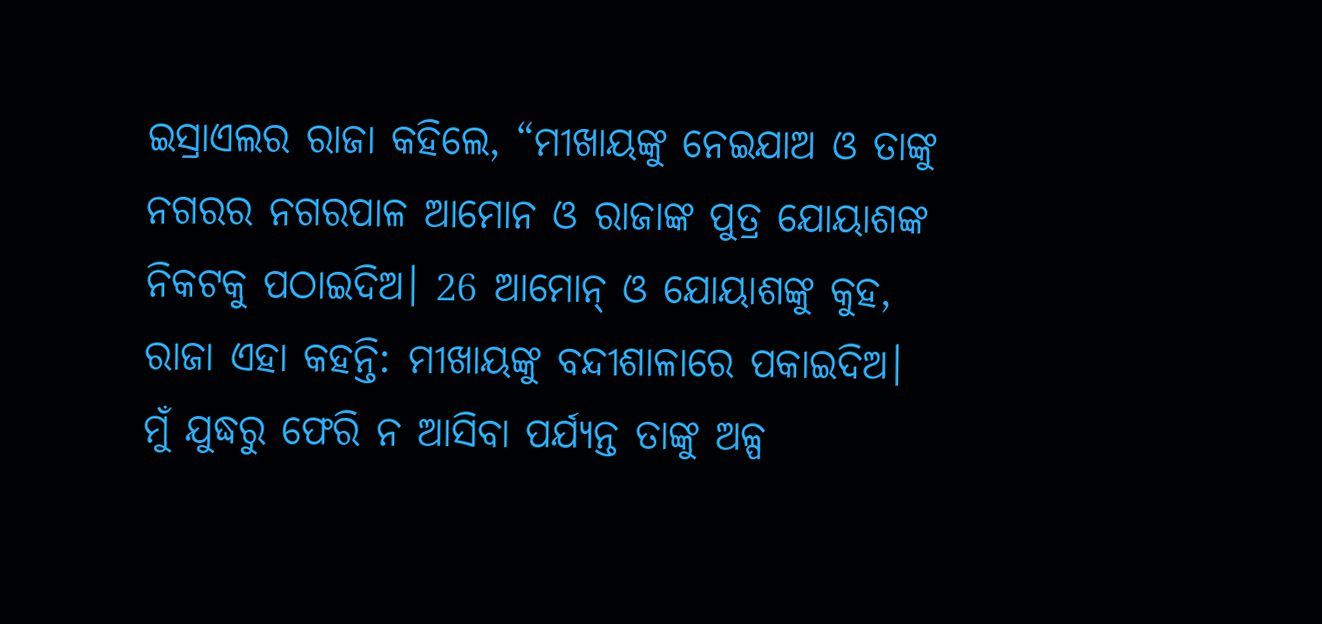ଇସ୍ରାଏଲର ରାଜା କହିଲେ, “ମୀଖାୟଙ୍କୁ ନେଇଯାଅ ଓ ତାଙ୍କୁ ନଗରର ନଗରପାଳ ଆମୋନ ଓ ରାଜାଙ୍କ ପୁତ୍ର ଯୋୟାଶଙ୍କ ନିକଟକୁ ପଠାଇଦିଅ। 26 ଆମୋନ୍ ଓ ଯୋୟାଶଙ୍କୁ କୁହ, ରାଜା ଏହା କହନ୍ତି: ମୀଖାୟଙ୍କୁ ବନ୍ଦୀଶାଳାରେ ପକାଇଦିଅ। ମୁଁ ଯୁଦ୍ଧରୁ ଫେରି ନ ଆସିବା ପର୍ଯ୍ୟନ୍ତ ତାଙ୍କୁ ଅଳ୍ପ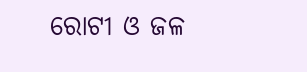ରୋଟୀ ଓ ଜଳ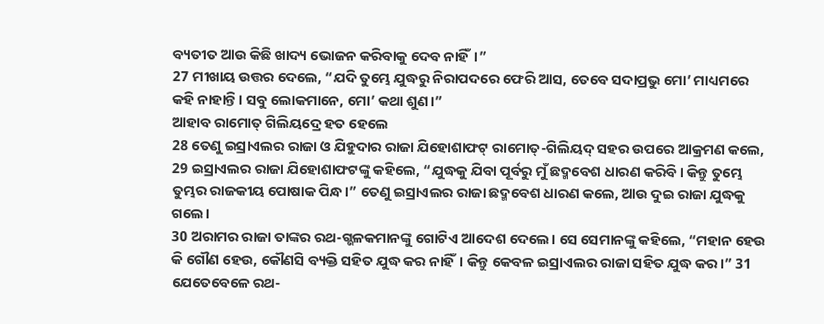ବ୍ୟତୀତ ଆଉ କିଛି ଖାଦ୍ୟ ଭୋଜନ କରିବାକୁ ଦେବ ନାହିଁ।”
27 ମୀଖାୟ ଉତ୍ତର ଦେଲେ, “ଯଦି ତୁମ୍ଭେ ଯୁଦ୍ଧରୁ ନିରାପଦରେ ଫେରି ଆସ, ତେବେ ସଦାପ୍ରଭୁ ମୋ’ ମାଧ୍ୟମରେ କହି ନାହାନ୍ତି। ସବୁ ଲୋକମାନେ, ମୋ’ କଥା ଶୁଣ।”
ଆହାବ ରାମୋତ୍ ଗିଲିୟଦ୍ରେ ହତ ହେଲେ
28 ତେଣୁ ଇସ୍ରାଏଲର ରାଜା ଓ ଯିହୁଦାର ରାଜା ଯିହୋଶାଫଟ୍ ରାମୋତ୍-ଗିଲିୟଦ୍ ସହର ଉପରେ ଆକ୍ରମଣ କଲେ, 29 ଇସ୍ରାଏଲର ରାଜା ଯିହୋଶାଫଟଙ୍କୁ କହିଲେ, “ଯୁଦ୍ଧକୁ ଯିବା ପୂର୍ବରୁ ମୁଁ ଛଦ୍ମବେଶ ଧାରଣ କରିବି। କିନ୍ତୁ ତୁମ୍ଭେ ତୁମ୍ଭର ରାଜକୀୟ ପୋଷାକ ପିନ୍ଧ।” ତେଣୁ ଇସ୍ରାଏଲର ରାଜା ଛଦ୍ମବେଶ ଧାରଣ କଲେ, ଆଉ ଦୁଇ ରାଜା ଯୁଦ୍ଧକୁ ଗଲେ।
30 ଅରାମର ରାଜା ତାଙ୍କର ରଥ-ଗ୍ଭଳକମାନଙ୍କୁ ଗୋଟିଏ ଆଦେଶ ଦେଲେ। ସେ ସେମାନଙ୍କୁ କହିଲେ, “ମହାନ ହେଉ କି ଗୌଣ ହେଉ, କୌଣସି ବ୍ୟକ୍ତି ସହିତ ଯୁଦ୍ଧ କର ନାହିଁ। କିନ୍ତୁ କେବଳ ଇସ୍ରାଏଲର ରାଜା ସହିତ ଯୁଦ୍ଧ କର।” 31 ଯେତେବେଳେ ରଥ-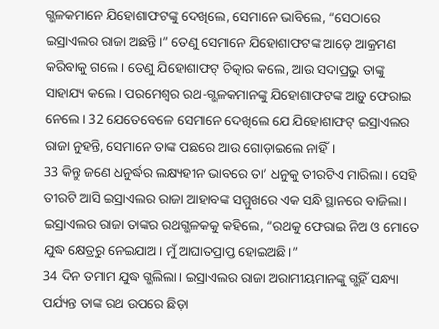ଗ୍ଭଳକମାନେ ଯିହୋଶାଫଟଙ୍କୁ ଦେଖିଲେ, ସେମାନେ ଭାବିଲେ, “ସେଠାରେ ଇସ୍ରାଏଲର ରାଜା ଅଛନ୍ତି।” ତେଣୁ ସେମାନେ ଯିହୋଶାଫଟଙ୍କ ଆଡ଼େ ଆକ୍ରମଣ କରିବାକୁ ଗଲେ। ତେଣୁ ଯିହୋଶାଫଟ୍ ଚିତ୍କାର କଲେ, ଆଉ ସଦାପ୍ରଭୁ ତାଙ୍କୁ ସାହାଯ୍ୟ କଲେ। ପରମେଶ୍ୱର ରଥ-ଗ୍ଭଳକମାନଙ୍କୁ ଯିହୋଶାଫଟଙ୍କ ଆଡ଼ୁ ଫେରାଇ ନେଲେ। 32 ଯେତେବେଳେ ସେମାନେ ଦେଖିଲେ ଯେ ଯିହୋଶାଫଟ୍ ଇସ୍ରାଏଲର ରାଜା ନୁହନ୍ତି, ସେମାନେ ତାଙ୍କ ପଛରେ ଆଉ ଗୋଡ଼ାଇଲେ ନାହିଁ।
33 କିନ୍ତୁ ଜଣେ ଧନୁର୍ଦ୍ଧର ଲକ୍ଷ୍ୟହୀନ ଭାବରେ ତା’ ଧନୁକୁ ତୀରଟିଏ ମାରିଲା। ସେହି ତୀରଟି ଆସି ଇସ୍ରାଏଲର ରାଜା ଆହାବଙ୍କ ସମ୍ମୁଖରେ ଏକ ସନ୍ଧି ସ୍ଥାନରେ ବାଜିଲା। ଇସ୍ରାଏଲର ରାଜା ତାଙ୍କର ରଥଗ୍ଭଳକକୁ କହିଲେ, “ରଥକୁ ଫେରାଇ ନିଅ ଓ ମୋତେ ଯୁଦ୍ଧ କ୍ଷେତ୍ରରୁ ନେଇଯାଅ। ମୁଁ ଆଘାତପ୍ରାପ୍ତ ହୋଇଅଛି।”
34 ଦିନ ତମାମ ଯୁଦ୍ଧ ଗ୍ଭଲିଲା। ଇସ୍ରାଏଲର ରାଜା ଅରାମୀୟମାନଙ୍କୁ ଗ୍ଭହିଁ ସନ୍ଧ୍ୟା ପର୍ଯ୍ୟନ୍ତ ତାଙ୍କ ରଥ ଉପରେ ଛିଡ଼ା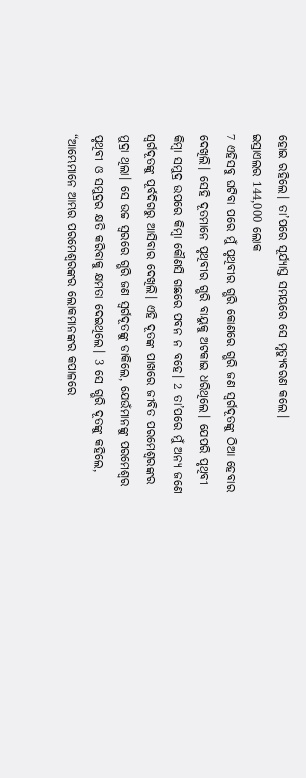ହୋଇ ରହିଲେ। ତା’ପରେ ସୂର୍ଯ୍ୟାସ୍ତ ସମୟରେ ସେ ମୃତ୍ୟୁବରଣ କଲେ।
ଇସ୍ରାଏଲର 144,000 ଲୋକ
7 ଏହିସବୁ ଘଟିବା ପରେ ମୁଁ ପୃଥିବୀର ଗ୍ଭରି କୋଣରେ ଗ୍ଭରି ଜଣ ସ୍ୱର୍ଗଦୂତଙ୍କୁ ଠିଆ ହେବାର ଦେଖିଲି। ସେହି ଦୂତମାନେ ପୃଥିବୀର ଗ୍ଭରି ବାୟୁକୁ ଅଟକାଇ ଧରିଥିଲେ। ଯେପରି ପୃଥିବୀ କିମ୍ବା ସମୁଦ୍ର ଉପରେ କିମ୍ବା କୌଣସି ଗଛରେ ପବନ ନ ବହେ। 2 ତା’ପରେ ମୁଁ ଅନ୍ୟ ଜଣେ ସ୍ୱର୍ଗଦୂତଙ୍କୁ ପୂର୍ବଦିଗରୁ ଆସିବାର ଦେଖିଲି। ଏହି ଦୂତଙ୍କ ପାଖରେ ଜୀବିତ ପରମେଶ୍ୱରଙ୍କର ମୁଦ୍ରା ଥିଲା। ସେ ଉଚ୍ଚ ସ୍ୱରରେ ଗ୍ଭରି ଜଣ ସ୍ୱର୍ଗଦୂତଙ୍କୁ ଡାକିଲେ, ଯେଉଁମାନଙ୍କୁ ପରମେଶ୍ୱର ପୃଥିବୀ ଓ ସମୁଦ୍ରର କ୍ଷତି କରିବାକୁ କ୍ଷମତା ଦେଇଥିଲେ। 3 ସେ ଗ୍ଭରି ଦୂତଙ୍କୁ କହିଲେ, “ଆମ୍ଭେମାନେ ଆମ୍ଭର ପରମେଶ୍ୱରଙ୍କର ଲୋକମାନଙ୍କର କପାଳରେ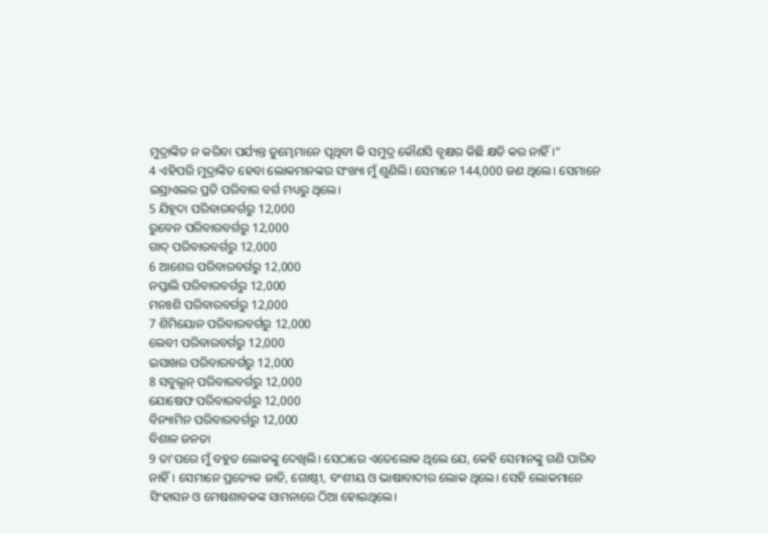ମୁଦ୍ରାଙ୍କିତ ନ କରିବା ପର୍ଯ୍ୟନ୍ତ ତୁମ୍ଭେମାନେ ପୃଥିବୀ କି ସମୁଦ୍ର କୌଣସି ବୃକ୍ଷର କିଛି କ୍ଷତି କର ନାହିଁ।”
4 ଏହିପରି ମୁଦ୍ରାଙ୍କିତ ହେବା ଲୋକମାନଙ୍କର ସଂଖ୍ୟା ମୁଁ ଶୁଣିଲି। ସେମାନେ 144,000 ଜଣ ଥିଲେ। ସେମାନେ ଇସ୍ରାଏଲର ପ୍ରତି ପରିବାର ବର୍ଗ ମଧ୍ୟରୁ ଥିଲେ।
5 ଯିହୂଦା ପରିବାରବର୍ଗରୁ 12,000
ରୁବେନ ପରିବାରବର୍ଗରୁ 12,000
ଗାଦ୍ ପରିବାରବର୍ଗରୁ 12,000
6 ଆଶେର ପରିବାରବର୍ଗରୁ 12,000
ନପ୍ତାଲି ପରିବାରବର୍ଗରୁ 12,000
ମନଃଶି ପରିବାରବର୍ଗରୁ 12,000
7 ଶିମିୟୋନ ପରିବାରବର୍ଗରୁ 12,000
ଲେବୀ ପରିବାରବର୍ଗରୁ 12,000
ଇସାଖର ପରିବାରବର୍ଗରୁ 12,000
8 ସବୁଲୂନ୍ ପରିବାରବର୍ଗରୁ 12,000
ଯୋଷେଫ ପରିବାରବର୍ଗରୁ 12,000
ବିନ୍ୟାମିନ ପରିବାରବର୍ଗରୁ 12,000
ବିଶାଳ ଜନତା
9 ତା’ପରେ ମୁଁ ବହୁତ ଲୋକଙ୍କୁ ଦେଖିଲି। ସେଠାରେ ଏତେଲୋକ ଥିଲେ ଯେ, କେହି ସେମାନଙ୍କୁ ଗଣି ପାରିବ ନାହିଁ। ସେମାନେ ପ୍ରତ୍ୟେକ ଜାତି, ଗୋଷ୍ଠୀ, ବଂଶୀୟ ଓ ଭାଷାବାଦୀର ଲୋକ ଥିଲେ। ସେହି ଲୋକମାନେ ସିଂହାସନ ଓ ମେଷଶାବକଙ୍କ ସାମନାରେ ଠିଆ ହୋଇଥିଲେ।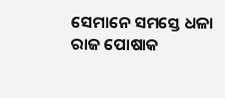ସେମାନେ ସମସ୍ତେ ଧଳା ରାଜ ପୋଷାକ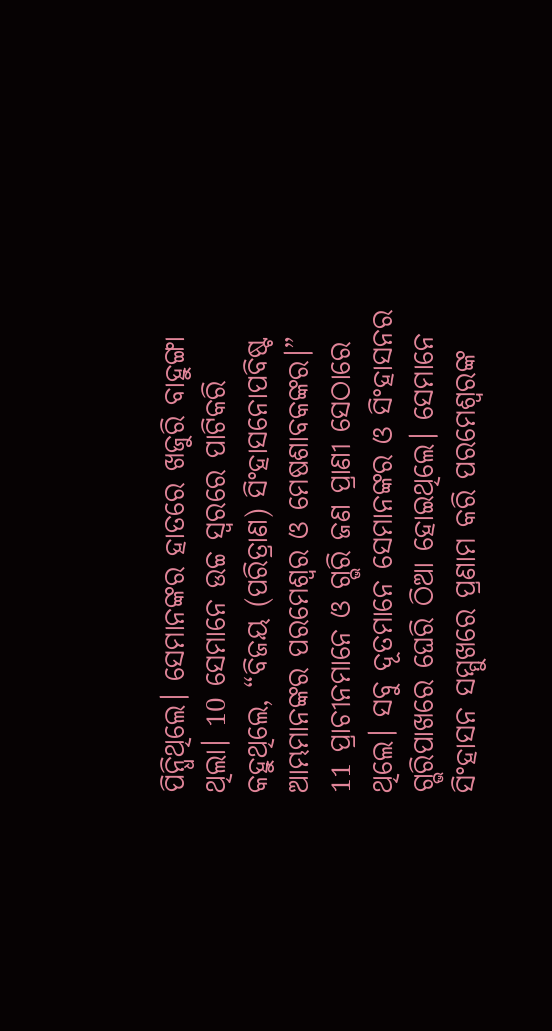ପିନ୍ଧିଥିଲେ। ସେମାନଙ୍କର ହାତରେ ଖଜୁରି ବାହୁଙ୍ଗା ଥିଲା। 10 ସେମାନେ ଉଚ୍ଚ ସ୍ୱରରେ ପାଟିକରି କହୁଥିଲେ, “ବିଜୟ (ପରିତ୍ରାଣ) ସିଂହାସନୋପବିଷ୍ଟ ଆମ୍ଭମାନଙ୍କର ପରମେଶ୍ୱର ଓ ମେଷଶାବକଙ୍କର।”
11 ପ୍ରାଚୀନମାନେ ଓ ଗ୍ଭରି ଜଣ ପ୍ରାଣୀ ସେଠାରେ ଥିଲେ। ସବୁ ଦୂତମାନେ ସେମାନଙ୍କର ଓ ସିଂହାସନର ଗ୍ଭରିପାଖରେ ଘେରି ଠିଆ ହୋଇଥିଲେ। ସେମାନେ ସିଂହାସନ ସମ୍ମୁଖରେ ପ୍ରଣାମ କରି ପରମେଶ୍ୱରଙ୍କ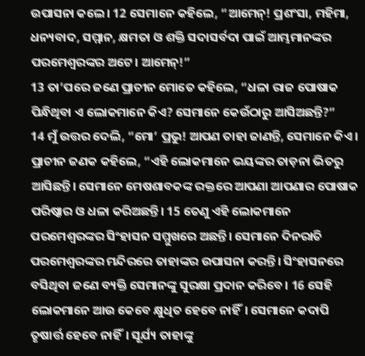ଉପାସନା କଲେ। 12 ସେମାନେ କହିଲେ, “ଆମେନ୍! ପ୍ରଶଂସା, ମହିମା, ଧନ୍ୟବାଦ, ସମ୍ମାନ, କ୍ଷମତା ଓ ଶକ୍ତି ସଦାସର୍ବଦା ପାଇଁ ଆମ୍ଭମାନଙ୍କର ପରମେଶ୍ୱରଙ୍କର ଅଟେ। ଆମେନ୍!”
13 ତା’ପରେ ଜଣେ ପ୍ରାଚୀନ ମୋତେ କହିଲେ, “ଧଳା ରାଜ ପୋଷାକ ପିନ୍ଧିଥିବା ଏ ଲୋକମାନେ କିଏ? ସେମାନେ କେଉଁଠାରୁ ଆସିଅଛନ୍ତି?”
14 ମୁଁ ଉତ୍ତର ଦେଲି, “ମୋ’ ପ୍ରଭୁ! ଆପଣ ତାହା ଜାଣନ୍ତି, ସେମାନେ କିଏ।
ପ୍ରାଚୀନ ଜଣକ କହିଲେ, “ଏହି ଲୋକମାନେ ଭୟଙ୍କର ତାଡ଼ନା ଭିତରୁ ଆସିଛନ୍ତି। ସେମାନେ ମେଷଶାବକଙ୍କ ରକ୍ତରେ ଆପଣା ଆପଣାର ପୋଷାକ ପରିଷ୍କାର ଓ ଧଳା କରିଅଛନ୍ତି। 15 ତେଣୁ ଏହି ଲୋକମାନେ ପରମେଶ୍ୱରଙ୍କର ସିଂହାସନ ସମ୍ମୁଖରେ ଅଛନ୍ତି। ସେମାନେ ଦିନରାତି ପରମେଶ୍ୱରଙ୍କର ମନ୍ଦିରରେ ତାହାଙ୍କର ଉପାସନା କରନ୍ତି। ସିଂହାସନରେ ବସିଥିବା ଜଣେ ବ୍ୟକ୍ତି ସେମାନଙ୍କୁ ସୁରକ୍ଷା ପ୍ରଦାନ କରିବେ। 16 ସେହି ଲୋକମାନେ ଆଉ କେବେ କ୍ଷୁଧିତ ହେବେ ନାହିଁ। ସେମାନେ କଦାପି ତୃଷାର୍ତ୍ତ ହେବେ ନାହିଁ। ସୂର୍ଯ୍ୟ ତାହାଙ୍କୁ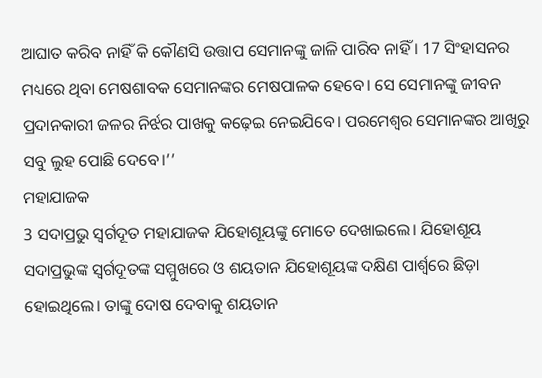ଆଘାତ କରିବ ନାହିଁ କି କୌଣସି ଉତ୍ତାପ ସେମାନଙ୍କୁ ଜାଳି ପାରିବ ନାହିଁ । 17 ସିଂହାସନର ମଧ୍ୟରେ ଥିବା ମେଷଶାବକ ସେମାନଙ୍କର ମେଷପାଳକ ହେବେ। ସେ ସେମାନଙ୍କୁ ଜୀବନ ପ୍ରଦାନକାରୀ ଜଳର ନିର୍ଝର ପାଖକୁ କଢ଼େଇ ନେଇଯିବେ। ପରମେଶ୍ୱର ସେମାନଙ୍କର ଆଖିରୁ ସବୁ ଲୁହ ପୋଛି ଦେବେ।’’
ମହାଯାଜକ
3 ସଦାପ୍ରଭୁ ସ୍ୱର୍ଗଦୂତ ମହାଯାଜକ ଯିହୋଶୂୟଙ୍କୁ ମୋତେ ଦେଖାଇଲେ। ଯିହୋଶୂୟ ସଦାପ୍ରଭୁଙ୍କ ସ୍ୱର୍ଗଦୂତଙ୍କ ସମ୍ମୁଖରେ ଓ ଶୟତାନ ଯିହୋଶୂୟଙ୍କ ଦକ୍ଷିଣ ପାର୍ଶ୍ୱରେ ଛିଡ଼ା ହୋଇଥିଲେ। ତାଙ୍କୁ ଦୋଷ ଦେବାକୁ ଶୟତାନ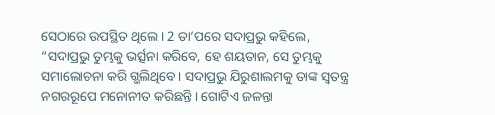ସେଠାରେ ଉପସ୍ଥିତ ଥିଲେ। 2 ତା’ପରେ ସଦାପ୍ରଭୁ କହିଲେ, “ସଦାପ୍ରଭୁ ତୁମ୍ଭକୁ ଭର୍ତ୍ସନା କରିବେ, ହେ ଶୟତାନ, ସେ ତୁମ୍ଭକୁ ସମାଲୋଚନା କରି ଗ୍ଭଲିଥିବେ। ସଦାପ୍ରଭୁ ଯିରୁଶାଲମକୁ ତାଙ୍କ ସ୍ୱତନ୍ତ୍ର ନଗରରୂପେ ମନୋନୀତ କରିଛନ୍ତି। ଗୋଟିଏ ଜଳନ୍ତା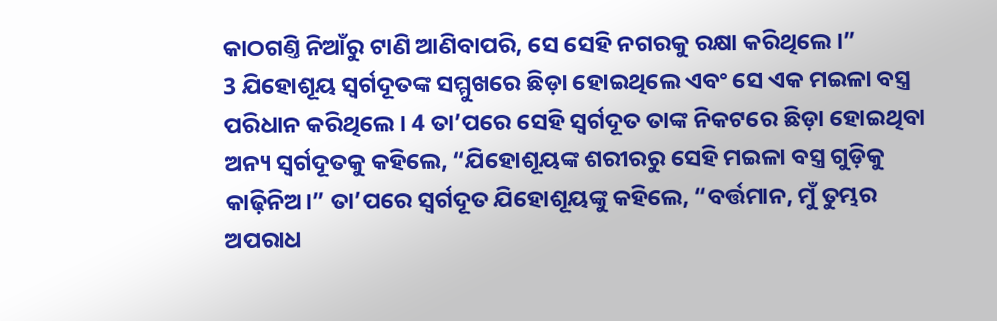କାଠଗଣ୍ତି ନିଆଁରୁ ଟାଣି ଆଣିବାପରି, ସେ ସେହି ନଗରକୁ ରକ୍ଷା କରିଥିଲେ।”
3 ଯିହୋଶୂୟ ସ୍ୱର୍ଗଦୂତଙ୍କ ସମ୍ମୁଖରେ ଛିଡ଼ା ହୋଇଥିଲେ ଏବଂ ସେ ଏକ ମଇଳା ବସ୍ତ୍ର ପରିଧାନ କରିଥିଲେ। 4 ତା’ପରେ ସେହି ସ୍ୱର୍ଗଦୂତ ତାଙ୍କ ନିକଟରେ ଛିଡ଼ା ହୋଇଥିବା ଅନ୍ୟ ସ୍ୱର୍ଗଦୂତକୁ କହିଲେ, “ଯିହୋଶୂୟଙ୍କ ଶରୀରରୁ ସେହି ମଇଳା ବସ୍ତ୍ର ଗୁଡ଼ିକୁ କାଢ଼ିନିଅ।” ତା’ପରେ ସ୍ୱର୍ଗଦୂତ ଯିହୋଶୂୟଙ୍କୁ କହିଲେ, “ବର୍ତ୍ତମାନ, ମୁଁ ତୁମ୍ଭର ଅପରାଧ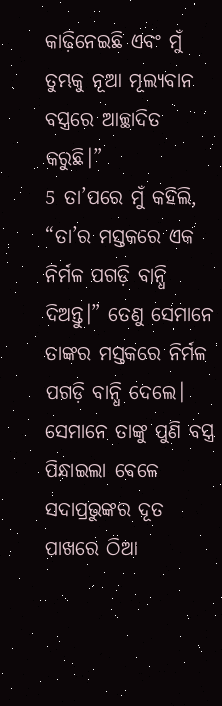କାଢ଼ିନେଇଛି ଏବଂ ମୁଁ ତୁମ୍ଭକୁ ନୂଆ ମୂଲ୍ୟବାନ ବସ୍ତ୍ରରେ ଆଚ୍ଛାଦିତ କରୁଛି।”
5 ତା’ପରେ ମୁଁ କହିଲି, “ତା’ର ମସ୍ତକରେ ଏକ ନିର୍ମଳ ପଗଡ଼ି ବାନ୍ଧି ଦିଅନ୍ତୁ।” ତେଣୁ ସେମାନେ ତାଙ୍କର ମସ୍ତକରେ ନିର୍ମଳ ପଗଡ଼ି ବାନ୍ଧି ଦେଲେ। ସେମାନେ ତାଙ୍କୁ ପୁଣି ବସ୍ତ୍ର ପିନ୍ଧାଇଲା ବେଳେ ସଦାପ୍ରଭୁଙ୍କର ଦୂତ ପାଖରେ ଠିଆ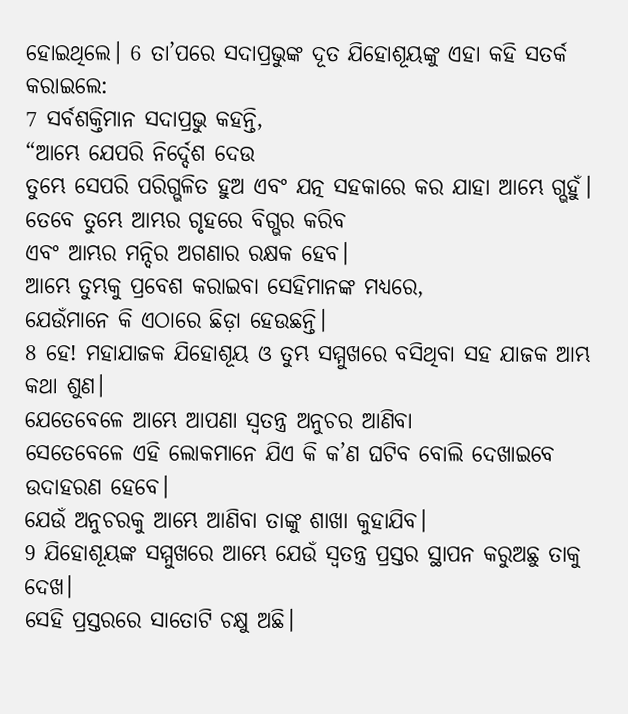ହୋଇଥିଲେ। 6 ତା’ପରେ ସଦାପ୍ରଭୁଙ୍କ ଦୂତ ଯିହୋଶୂୟଙ୍କୁ ଏହା କହି ସତର୍କ କରାଇଲେ:
7 ସର୍ବଶକ୍ତିମାନ ସଦାପ୍ରଭୁ କହନ୍ତି,
“ଆମ୍ଭେ ଯେପରି ନିର୍ଦ୍ଦେଶ ଦେଉ
ତୁମ୍ଭେ ସେପରି ପରିଗ୍ଭଳିତ ହୁଅ ଏବଂ ଯତ୍ନ ସହକାରେ କର ଯାହା ଆମ୍ଭେ ଗ୍ଭହୁଁ।
ତେବେ ତୁମ୍ଭେ ଆମ୍ଭର ଗୃହରେ ବିଗ୍ଭର କରିବ
ଏବଂ ଆମ୍ଭର ମନ୍ଦିର ଅଗଣାର ରକ୍ଷକ ହେବ।
ଆମ୍ଭେ ତୁମ୍ଭକୁ ପ୍ରବେଶ କରାଇବା ସେହିମାନଙ୍କ ମଧ୍ୟରେ,
ଯେଉଁମାନେ କି ଏଠାରେ ଛିଡ଼ା ହେଉଛନ୍ତି।
8 ହେ! ମହାଯାଜକ ଯିହୋଶୂୟ ଓ ତୁମ୍ଭ ସମ୍ମୁଖରେ ବସିଥିବା ସହ ଯାଜକ ଆମ୍ଭ କଥା ଶୁଣ।
ଯେତେବେଳେ ଆମ୍ଭେ ଆପଣା ସ୍ୱତନ୍ତ୍ର ଅନୁଚର ଆଣିବା
ସେତେବେଳେ ଏହି ଲୋକମାନେ ଯିଏ କି କ’ଣ ଘଟିବ ବୋଲି ଦେଖାଇବେ ଉଦାହରଣ ହେବେ।
ଯେଉଁ ଅନୁଚରକୁ ଆମ୍ଭେ ଆଣିବା ତାଙ୍କୁ ଶାଖା କୁହାଯିବ।
9 ଯିହୋଶୂୟଙ୍କ ସମ୍ମୁଖରେ ଆମ୍ଭେ ଯେଉଁ ସ୍ୱତନ୍ତ୍ର ପ୍ରସ୍ତର ସ୍ଥାପନ କରୁଅଛୁ ତାକୁ ଦେଖ।
ସେହି ପ୍ରସ୍ତରରେ ସାତୋଟି ଚକ୍ଷୁ ଅଛି।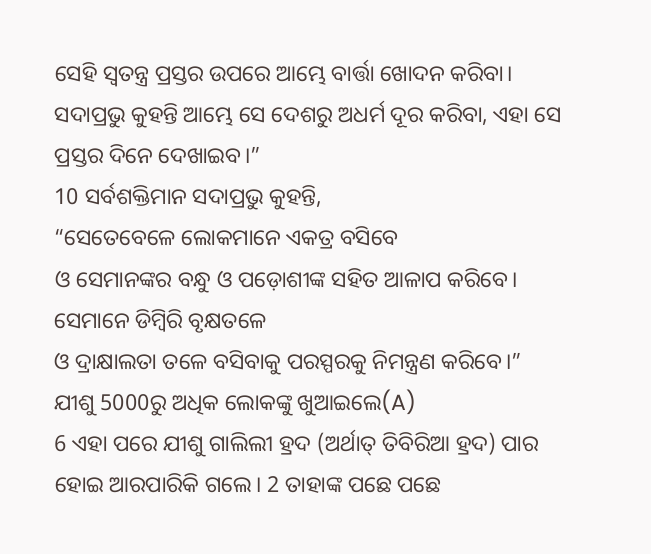ସେହି ସ୍ୱତନ୍ତ୍ର ପ୍ରସ୍ତର ଉପରେ ଆମ୍ଭେ ବାର୍ତ୍ତା ଖୋଦନ କରିବା।
ସଦାପ୍ରଭୁ କୁହନ୍ତି ଆମ୍ଭେ ସେ ଦେଶରୁ ଅଧର୍ମ ଦୂର କରିବା, ଏହା ସେ ପ୍ରସ୍ତର ଦିନେ ଦେଖାଇବ।”
10 ସର୍ବଶକ୍ତିମାନ ସଦାପ୍ରଭୁ କୁହନ୍ତି,
“ସେତେବେଳେ ଲୋକମାନେ ଏକତ୍ର ବସିବେ
ଓ ସେମାନଙ୍କର ବନ୍ଧୁ ଓ ପଡ଼ୋଶୀଙ୍କ ସହିତ ଆଳାପ କରିବେ।
ସେମାନେ ଡିମ୍ବିରି ବୃକ୍ଷତଳେ
ଓ ଦ୍ରାକ୍ଷାଲତା ତଳେ ବସିବାକୁ ପରସ୍ପରକୁ ନିମନ୍ତ୍ରଣ କରିବେ।”
ଯୀଶୁ 5000ରୁ ଅଧିକ ଲୋକଙ୍କୁ ଖୁଆଇଲେ(A)
6 ଏହା ପରେ ଯୀଶୁ ଗାଲିଲୀ ହ୍ରଦ (ଅର୍ଥାତ୍ ତିବିରିଆ ହ୍ରଦ) ପାର ହୋଇ ଆରପାରିକି ଗଲେ। 2 ତାହାଙ୍କ ପଛେ ପଛେ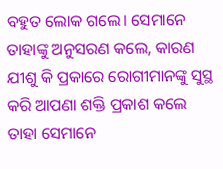ବହୁତ ଲୋକ ଗଲେ। ସେମାନେ ତାହାଙ୍କୁ ଅନୁସରଣ କଲେ, କାରଣ ଯୀଶୁ କି ପ୍ରକାରେ ରୋଗୀମାନଙ୍କୁ ସୁସ୍ଥ କରି ଆପଣା ଶକ୍ତି ପ୍ରକାଶ କଲେ ତାହା ସେମାନେ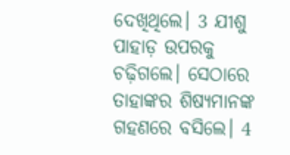ଦେଖିଥିଲେ। 3 ଯୀଶୁ ପାହାଡ଼ ଉପରକୁ ଚଢ଼ିଗଲେ। ସେଠାରେ ତାହାଙ୍କର ଶିଷ୍ୟମାନଙ୍କ ଗହଣରେ ବସିଲେ। 4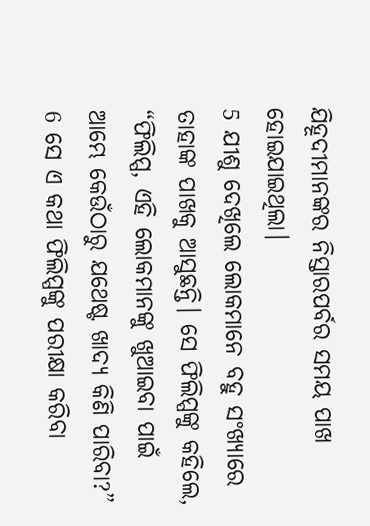ଯିହୂଦୀମାନଙ୍କର ନିସ୍ତାରପର୍ବର ସମୟ ପାଖ ହୋଇଯାଇଥିଲା।
5 ଯୀଶୁ ଦେଖିଲେ ଲୋକମାନେ ବହୁ ସଂଖ୍ୟାରେ ତାହାଙ୍କ ପାଖକୁ ଆସୁଛନ୍ତି। ସେ ଫିଲିପ୍ପଙ୍କୁ କହିଲେ, “ଫିଲିପ୍ପ, ଏହି ଲୋକମାନଙ୍କୁ ଖୁଆଇବା ପାଇଁ ଆମ୍ଭେ କେଉଁଠାରୁ ଯଥେଷ୍ଟ ଖାଦ୍ୟ କିଣି ପାରିବା?” 6 ସେ ଏ କଥା ଫିଲିପ୍ପଙ୍କୁ ପରୀକ୍ଷା କରିବା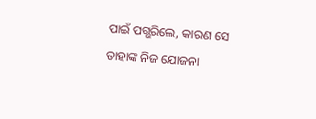ପାଇଁ ପଗ୍ଭରିଲେ, କାରଣ ସେ ତାହାଙ୍କ ନିଜ ଯୋଜନା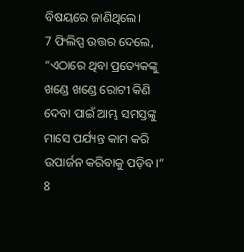ବିଷୟରେ ଜାଣିଥିଲେ।
7 ଫିଲିପ୍ପ ଉତ୍ତର ଦେଲେ, “ଏଠାରେ ଥିବା ପ୍ରତ୍ୟେକଙ୍କୁ ଖଣ୍ଡେ ଖଣ୍ଡେ ରୋଟୀ କିଣି ଦେବା ପାଇଁ ଆମ୍ଭ ସମସ୍ତଙ୍କୁ ମାସେ ପର୍ଯ୍ୟନ୍ତ କାମ କରି ଉପାର୍ଜନ କରିବାକୁ ପଡ଼ିବ।”
8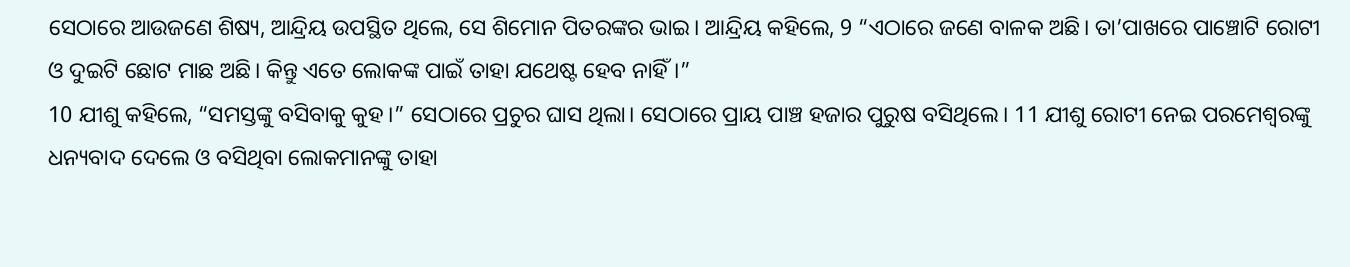ସେଠାରେ ଆଉଜଣେ ଶିଷ୍ୟ, ଆନ୍ଦ୍ରିୟ ଉପସ୍ଥିତ ଥିଲେ, ସେ ଶିମୋନ ପିତରଙ୍କର ଭାଇ। ଆନ୍ଦ୍ରିୟ କହିଲେ, 9 “ଏଠାରେ ଜଣେ ବାଳକ ଅଛି। ତା’ପାଖରେ ପାଞ୍ଚୋଟି ରୋଟୀ ଓ ଦୁଇଟି ଛୋଟ ମାଛ ଅଛି। କିନ୍ତୁ ଏତେ ଲୋକଙ୍କ ପାଇଁ ତାହା ଯଥେଷ୍ଟ ହେବ ନାହିଁ।”
10 ଯୀଶୁ କହିଲେ, “ସମସ୍ତଙ୍କୁ ବସିବାକୁ କୁହ।” ସେଠାରେ ପ୍ରଚୁର ଘାସ ଥିଲା। ସେଠାରେ ପ୍ରାୟ ପାଞ୍ଚ ହଜାର ପୁରୁଷ ବସିଥିଲେ। 11 ଯୀଶୁ ରୋଟୀ ନେଇ ପରମେଶ୍ୱରଙ୍କୁ ଧନ୍ୟବାଦ ଦେଲେ ଓ ବସିଥିବା ଲୋକମାନଙ୍କୁ ତାହା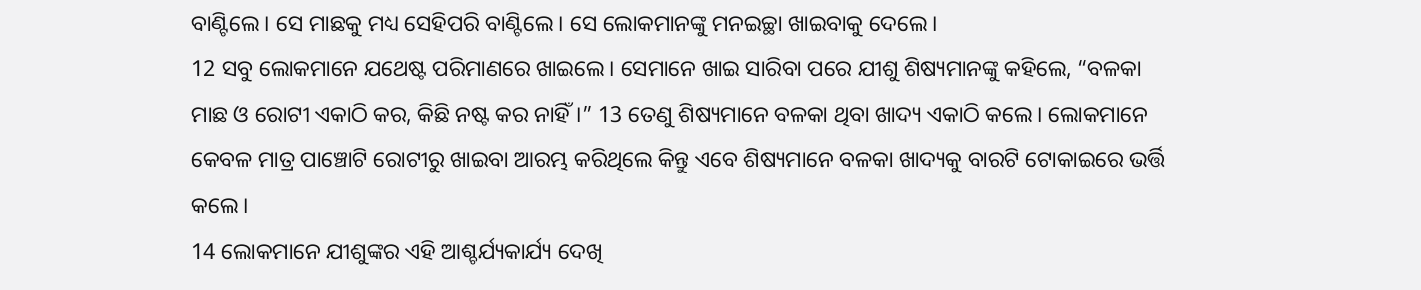ବାଣ୍ଟିଲେ। ସେ ମାଛକୁ ମଧ୍ୟ ସେହିପରି ବାଣ୍ଟିଲେ। ସେ ଲୋକମାନଙ୍କୁ ମନଇଚ୍ଛା ଖାଇବାକୁ ଦେଲେ।
12 ସବୁ ଲୋକମାନେ ଯଥେଷ୍ଟ ପରିମାଣରେ ଖାଇଲେ। ସେମାନେ ଖାଇ ସାରିବା ପରେ ଯୀଶୁ ଶିଷ୍ୟମାନଙ୍କୁ କହିଲେ, “ବଳକା ମାଛ ଓ ରୋଟୀ ଏକାଠି କର, କିଛି ନଷ୍ଟ କର ନାହିଁ।” 13 ତେଣୁ ଶିଷ୍ୟମାନେ ବଳକା ଥିବା ଖାଦ୍ୟ ଏକାଠି କଲେ। ଲୋକମାନେ କେବଳ ମାତ୍ର ପାଞ୍ଚୋଟି ରୋଟୀରୁ ଖାଇବା ଆରମ୍ଭ କରିଥିଲେ କିନ୍ତୁ ଏବେ ଶିଷ୍ୟମାନେ ବଳକା ଖାଦ୍ୟକୁ ବାରଟି ଟୋକାଇରେ ଭର୍ତ୍ତି କଲେ।
14 ଲୋକମାନେ ଯୀଶୁଙ୍କର ଏହି ଆଶ୍ଚର୍ଯ୍ୟକାର୍ଯ୍ୟ ଦେଖି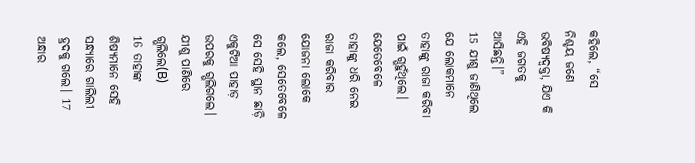କହିଲେ, “ସେ ନିଶ୍ଚୟ ଜଣେ ଭବିଷ୍ୟଦ୍ବକ୍ତା, ଯିଏ କି ଏହି ଜଗତକୁ ଆସିଛନ୍ତି।”
15 ଯୀଶୁ ଜାଣିଥିଲେ ଯେ ଲୋକମାନେ ତାହାଙ୍କୁ ରାଜା କରିବା ପାଇଁ ଗ୍ଭହୁଁଥିଲେ। ଯେତେବେଳେ ତାହାଙ୍କୁ ଧରି ନେଇ ରାଜା କରିବାର ଯୋଜନା ଲୋକେ କଲେ, ସେତେବେଳେ ସେ ସେହି ସ୍ଥାନ ଛାଡ଼ି ଏକୁଟିଆ ପାହାଡ଼ ଉପରକୁ ଗ୍ଭଲିଗଲେ।
ଯୀଶୁ ପାଣିରେ ଗ୍ଭଲିଲେ(B)
16 ତାହାଙ୍କ ଶିଷ୍ୟମାନେ ସେହି ସନ୍ଧ୍ୟାରେ ଗାଲିଲୀ ହ୍ରଦକୁ ଗଲେ। 17 ଅନ୍ଧାର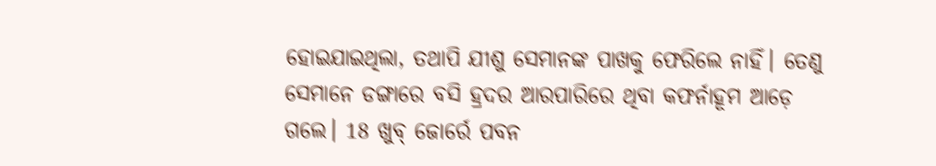ହୋଇଯାଇଥିଲା, ତଥାପି ଯୀଶୁ ସେମାନଙ୍କ ପାଖକୁ ଫେରିଲେ ନାହିଁ। ତେଣୁ ସେମାନେ ଡଙ୍ଗାରେ ବସି ହ୍ରଦର ଆରପାରିରେ ଥିବା କଫର୍ନାହୂମ ଆଡ଼େ ଗଲେ। 18 ଖୁବ୍ ଜୋର୍ରେ ପବନ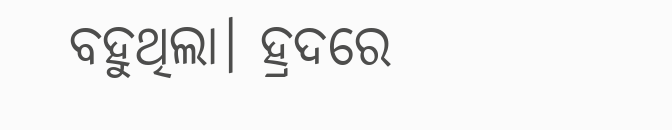ବହୁଥିଲା। ହ୍ରଦରେ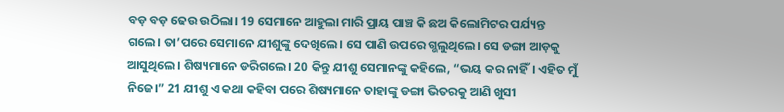ବଡ଼ ବଡ଼ ଢେଉ ଉଠିଲା। 19 ସେମାନେ ଆହୁଲା ମାରି ପ୍ରାୟ ପାଞ୍ଚ କି ଛଅ କିଲୋମିଟର ପର୍ଯ୍ୟନ୍ତ ଗଲେ। ତା’ପରେ ସେମାନେ ଯୀଶୁଙ୍କୁ ଦେଖିଲେ। ସେ ପାଣି ଉପରେ ଗ୍ଭଲୁଥିଲେ। ସେ ଡଙ୍ଗା ଆଡ଼କୁ ଆସୁଥିଲେ। ଶିଷ୍ୟମାନେ ଡରିଗଲେ। 20 କିନ୍ତୁ ଯୀଶୁ ସେମାନଙ୍କୁ କହିଲେ, “ଭୟ କର ନାହିଁ। ଏହିତ ମୁଁ ନିଜେ।” 21 ଯୀଶୁ ଏ କଥା କହିବା ପରେ ଶିଷ୍ୟମାନେ ତାହାଙ୍କୁ ଡଙ୍ଗା ଭିତରକୁ ଆଣି ଖୁସୀ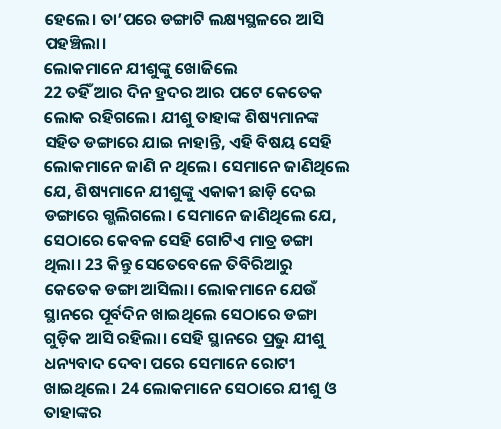ହେଲେ। ତା’ପରେ ଡଙ୍ଗାଟି ଲକ୍ଷ୍ୟସ୍ଥଳରେ ଆସି ପହଞ୍ଚିଲା।
ଲୋକମାନେ ଯୀଶୁଙ୍କୁ ଖୋଜିଲେ
22 ତହିଁ ଆର ଦିନ ହ୍ରଦର ଆର ପଟେ କେତେକ ଲୋକ ରହିଗଲେ। ଯୀଶୁ ତାହାଙ୍କ ଶିଷ୍ୟମାନଙ୍କ ସହିତ ଡଙ୍ଗାରେ ଯାଇ ନାହାନ୍ତି, ଏହି ବିଷୟ ସେହି ଲୋକମାନେ ଜାଣି ନ ଥିଲେ। ସେମାନେ ଜାଣିଥିଲେ ଯେ, ଶିଷ୍ୟମାନେ ଯୀଶୁଙ୍କୁ ଏକାକୀ ଛାଡ଼ି ଦେଇ ଡଙ୍ଗାରେ ଗ୍ଭଲିଗଲେ। ସେମାନେ ଜାଣିଥିଲେ ଯେ, ସେଠାରେ କେବଳ ସେହି ଗୋଟିଏ ମାତ୍ର ଡଙ୍ଗା ଥିଲା। 23 କିନ୍ତୁ ସେତେବେଳେ ତିବିରିଆରୁ କେତେକ ଡଙ୍ଗା ଆସିଲା। ଲୋକମାନେ ଯେଉଁ ସ୍ଥାନରେ ପୂର୍ବଦିନ ଖାଇଥିଲେ ସେଠାରେ ଡଙ୍ଗା ଗୁଡ଼ିକ ଆସି ରହିଲା। ସେହି ସ୍ଥାନରେ ପ୍ରଭୁ ଯୀଶୁ ଧନ୍ୟବାଦ ଦେବା ପରେ ସେମାନେ ରୋଟୀ ଖାଇଥିଲେ। 24 ଲୋକମାନେ ସେଠାରେ ଯୀଶୁ ଓ ତାହାଙ୍କର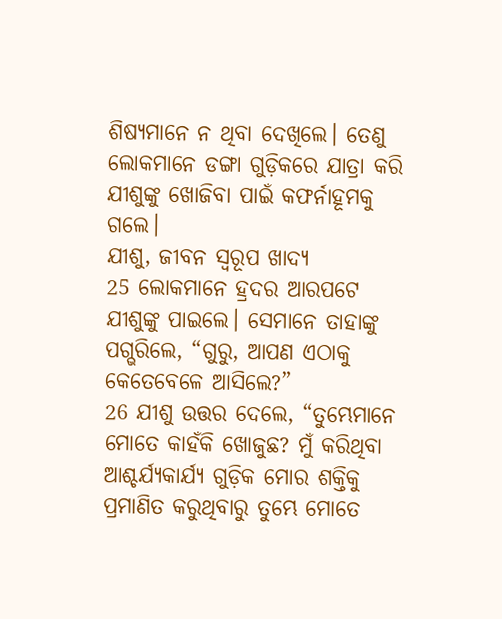ଶିଷ୍ୟମାନେ ନ ଥିବା ଦେଖିଲେ। ତେଣୁ ଲୋକମାନେ ଡଙ୍ଗା ଗୁଡ଼ିକରେ ଯାତ୍ରା କରି ଯୀଶୁଙ୍କୁ ଖୋଜିବା ପାଇଁ କଫର୍ନାହୂମକୁ ଗଲେ।
ଯୀଶୁ, ଜୀବନ ସ୍ୱରୂପ ଖାଦ୍ୟ
25 ଲୋକମାନେ ହ୍ରଦର ଆରପଟେ ଯୀଶୁଙ୍କୁ ପାଇଲେ। ସେମାନେ ତାହାଙ୍କୁ ପଗ୍ଭରିଲେ, “ଗୁରୁ, ଆପଣ ଏଠାକୁ କେତେବେଳେ ଆସିଲେ?”
26 ଯୀଶୁ ଉତ୍ତର ଦେଲେ, “ତୁମ୍ଭେମାନେ ମୋତେ କାହଁକି ଖୋଜୁଛ? ମୁଁ କରିଥିବା ଆଶ୍ଚର୍ଯ୍ୟକାର୍ଯ୍ୟ ଗୁଡ଼ିକ ମୋର ଶକ୍ତିକୁ ପ୍ରମାଣିତ କରୁଥିବାରୁ ତୁମ୍ଭେ ମୋତେ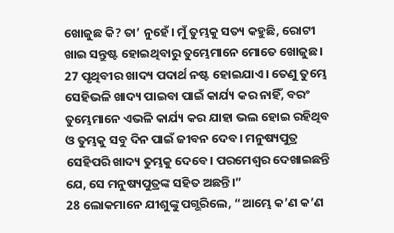ଖୋଜୁଛ କି? ତା’ ନୁହେଁ। ମୁଁ ତୁମ୍ଭକୁ ସତ୍ୟ କହୁଛି, ରୋଟୀ ଖାଇ ସନ୍ତୁଷ୍ଟ ହୋଇଥିବାରୁ ତୁମ୍ଭେମାନେ ମୋତେ ଖୋଜୁଛ। 27 ପୃଥିବୀର ଖାଦ୍ୟ ପଦାର୍ଥ ନଷ୍ଟ ହୋଇଯାଏ। ତେଣୁ ତୁମ୍ଭେ ସେହିଭଳି ଖାଦ୍ୟ ପାଇବା ପାଇଁ କାର୍ଯ୍ୟ କର ନାହିଁ, ବରଂ ତୁମ୍ଭେମାନେ ଏଭଳି କାର୍ଯ୍ୟ କର ଯାହା ଭଲ ହୋଇ ରହିଥିବ ଓ ତୁମ୍ଭକୁ ସବୁ ଦିନ ପାଇଁ ଜୀବନ ଦେବ। ମନୁଷ୍ୟପୁତ୍ର ସେହିପରି ଖାଦ୍ୟ ତୁମ୍ଭକୁ ଦେବେ। ପରମେଶ୍ୱର ଦେଖାଇଛନ୍ତି ଯେ, ସେ ମନୁଷ୍ୟପୁତ୍ରଙ୍କ ସହିତ ଅଛନ୍ତି।”
28 ଲୋକମାନେ ଯୀଶୁଙ୍କୁ ପଗ୍ଭରିଲେ, “ଆମ୍ଭେ କ’ଣ କ’ଣ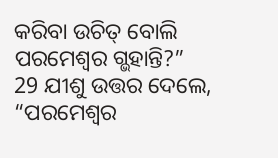କରିବା ଉଚିତ୍ ବୋଲି ପରମେଶ୍ୱର ଗ୍ଭହାନ୍ତି?”
29 ଯୀଶୁ ଉତ୍ତର ଦେଲେ, “ପରମେଶ୍ୱର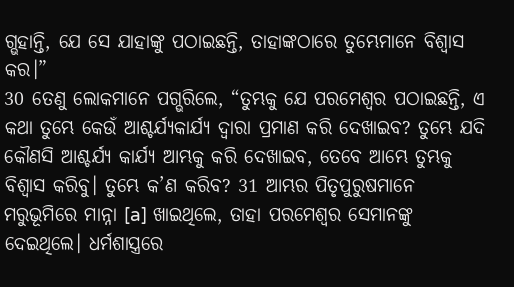ଗ୍ଭହାନ୍ତି, ଯେ ସେ ଯାହାଙ୍କୁ ପଠାଇଛନ୍ତି, ତାହାଙ୍କଠାରେ ତୁମ୍ଭେମାନେ ବିଶ୍ୱାସ କର।”
30 ତେଣୁ ଲୋକମାନେ ପଗ୍ଭରିଲେ, “ତୁମ୍ଭକୁ ଯେ ପରମେଶ୍ୱର ପଠାଇଛନ୍ତି, ଏ କଥା ତୁମ୍ଭେ କେଉଁ ଆଶ୍ଚର୍ଯ୍ୟକାର୍ଯ୍ୟ ଦ୍ୱାରା ପ୍ରମାଣ କରି ଦେଖାଇବ? ତୁମ୍ଭେ ଯଦି କୌଣସି ଆଶ୍ଚର୍ଯ୍ୟ କାର୍ଯ୍ୟ ଆମ୍ଭକୁ କରି ଦେଖାଇବ, ତେବେ ଆମ୍ଭେ ତୁମ୍ଭକୁ ବିଶ୍ୱାସ କରିବୁ। ତୁମ୍ଭେ କ’ଣ କରିବ? 31 ଆମ୍ଭର ପିତୃପୁରୁଷମାନେ ମରୁଭୂମିରେ ମାନ୍ନା [a] ଖାଇଥିଲେ, ତାହା ପରମେଶ୍ୱର ସେମାନଙ୍କୁ ଦେଇଥିଲେ। ଧର୍ମଶାସ୍ତ୍ରରେ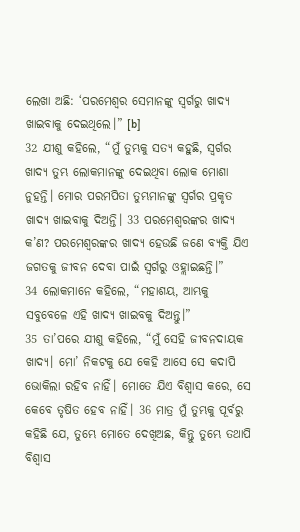ଲେଖା ଅଛି: ‘ପରମେଶ୍ୱର ସେମାନଙ୍କୁ ସ୍ୱର୍ଗରୁ ଖାଦ୍ୟ ଖାଇବାକୁ ଦେଇଥିଲେ।” [b]
32 ଯୀଶୁ କହିଲେ, “ମୁଁ ତୁମ୍ଭକୁ ସତ୍ୟ କହୁଛି, ସ୍ୱର୍ଗର ଖାଦ୍ୟ ତୁମ୍ଭ ଲୋକମାନଙ୍କୁ ଦେଇଥିବା ଲୋକ ମୋଶା ନୁହନ୍ତି। ମୋର ପରମପିତା ତୁମ୍ଭମାନଙ୍କୁ ସ୍ୱର୍ଗର ପ୍ରକୃତ ଖାଦ୍ୟ ଖାଇବାକୁ ଦିଅନ୍ତି। 33 ପରମେଶ୍ୱରଙ୍କର ଖାଦ୍ୟ କ’ଣ? ପରମେଶ୍ୱରଙ୍କର ଖାଦ୍ୟ ହେଉଛି ଜଣେ ବ୍ୟକ୍ତି ଯିଏ ଜଗତକୁ ଜୀବନ ଦେବା ପାଇଁ ସ୍ୱର୍ଗରୁ ଓହ୍ଲାଇଛନ୍ତି।”
34 ଲୋକମାନେ କହିଲେ, “ମହାଶୟ, ଆମ୍ଭକୁ ସବୁବେଳେ ଏହି ଖାଦ୍ୟ ଖାଇବକୁ ଦିଅନ୍ତୁ।”
35 ତା’ପରେ ଯୀଶୁ କହିଲେ, “ମୁଁ ସେହି ଜୀବନଦାୟକ ଖାଦ୍ୟ। ମୋ’ ନିକଟକୁ ଯେ କେହି ଆସେ ସେ କଦାପି ଭୋକିଲା ରହିବ ନାହିଁ। ମୋତେ ଯିଏ ବିଶ୍ୱାସ କରେ, ସେ କେବେ ତୃଷିତ ହେବ ନାହିଁ। 36 ମାତ୍ର ମୁଁ ତୁମ୍ଭକୁ ପୂର୍ବରୁ କହିଛି ଯେ, ତୁମ୍ଭେ ମୋତେ ଦେଖିଅଛ, କିନ୍ତୁ ତୁମ୍ଭେ ତଥାପି ବିଶ୍ୱାସ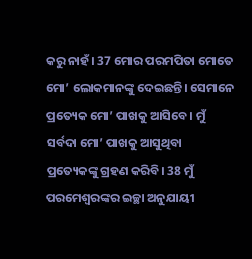କରୁ ନାହଁ। 37 ମୋର ପରମପିତା ମୋତେ ମୋ’ ଲୋକମାନଙ୍କୁ ଦେଇଛନ୍ତି। ସେମାନେ ପ୍ରତ୍ୟେକ ମୋ’ ପାଖକୁ ଆସିବେ। ମୁଁ ସର୍ବଦା ମୋ’ ପାଖକୁ ଆସୁଥିବା ପ୍ରତ୍ୟେକଙ୍କୁ ଗ୍ରହଣ କରିବି। 38 ମୁଁ ପରମେଶ୍ୱରଙ୍କର ଇଚ୍ଛା ଅନୁଯାୟୀ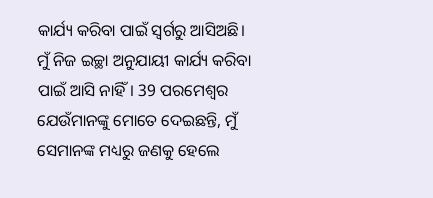କାର୍ଯ୍ୟ କରିବା ପାଇଁ ସ୍ୱର୍ଗରୁ ଆସିଅଛି। ମୁଁ ନିଜ ଇଚ୍ଛା ଅନୁଯାୟୀ କାର୍ଯ୍ୟ କରିବା ପାଇଁ ଆସି ନାହିଁ। 39 ପରମେଶ୍ୱର ଯେଉଁମାନଙ୍କୁ ମୋତେ ଦେଇଛନ୍ତି, ମୁଁ ସେମାନଙ୍କ ମଧ୍ୟରୁ ଜଣକୁ ହେଲେ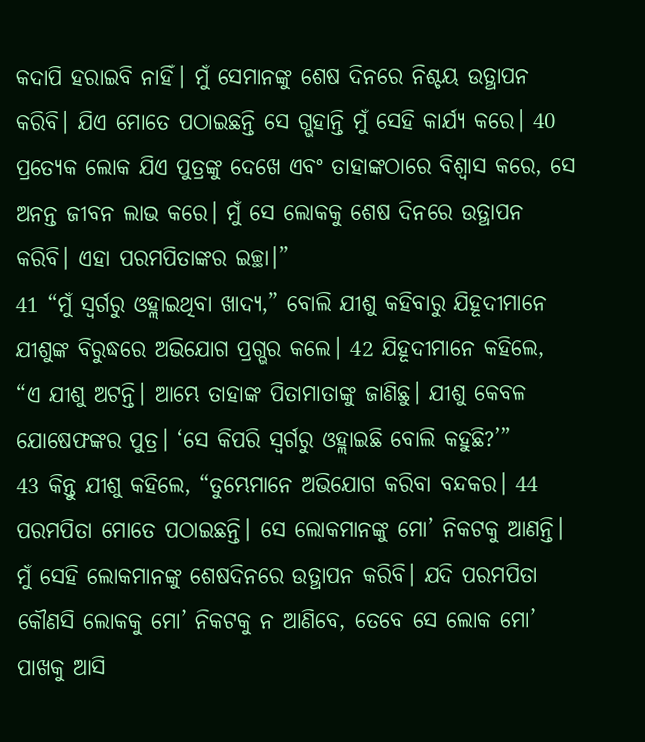କଦାପି ହରାଇବି ନାହିଁ। ମୁଁ ସେମାନଙ୍କୁ ଶେଷ ଦିନରେ ନିଶ୍ଚୟ ଉତ୍ଥାପନ କରିବି। ଯିଏ ମୋତେ ପଠାଇଛନ୍ତି ସେ ଗ୍ଭହାନ୍ତି ମୁଁ ସେହି କାର୍ଯ୍ୟ କରେ। 40 ପ୍ରତ୍ୟେକ ଲୋକ ଯିଏ ପୁତ୍ରଙ୍କୁ ଦେଖେ ଏବଂ ତାହାଙ୍କଠାରେ ବିଶ୍ୱାସ କରେ, ସେ ଅନନ୍ତ ଜୀବନ ଲାଭ କରେ। ମୁଁ ସେ ଲୋକକୁ ଶେଷ ଦିନରେ ଉତ୍ଥାପନ କରିବି। ଏହା ପରମପିତାଙ୍କର ଇଚ୍ଛା।”
41 “ମୁଁ ସ୍ୱର୍ଗରୁ ଓହ୍ଲାଇଥିବା ଖାଦ୍ୟ,” ବୋଲି ଯୀଶୁ କହିବାରୁ ଯିହୂଦୀମାନେ ଯୀଶୁଙ୍କ ବିରୁଦ୍ଧରେ ଅଭିଯୋଗ ପ୍ରଗ୍ଭର କଲେ। 42 ଯିହୂଦୀମାନେ କହିଲେ, “ଏ ଯୀଶୁ ଅଟନ୍ତି। ଆମ୍ଭେ ତାହାଙ୍କ ପିତାମାତାଙ୍କୁ ଜାଣିଛୁ। ଯୀଶୁ କେବଳ ଯୋଷେଫଙ୍କର ପୁତ୍ର। ‘ସେ କିପରି ସ୍ୱର୍ଗରୁ ଓହ୍ଲାଇଛି ବୋଲି କହୁଛି?’”
43 କିନ୍ତୁ ଯୀଶୁ କହିଲେ, “ତୁମ୍ଭେମାନେ ଅଭିଯୋଗ କରିବା ବନ୍ଦକର। 44 ପରମପିତା ମୋତେ ପଠାଇଛନ୍ତି। ସେ ଲୋକମାନଙ୍କୁ ମୋ’ ନିକଟକୁ ଆଣନ୍ତି। ମୁଁ ସେହି ଲୋକମାନଙ୍କୁ ଶେଷଦିନରେ ଉତ୍ଥାପନ କରିବି। ଯଦି ପରମପିତା କୌଣସି ଲୋକକୁ ମୋ’ ନିକଟକୁ ନ ଆଣିବେ, ତେବେ ସେ ଲୋକ ମୋ’ ପାଖକୁ ଆସି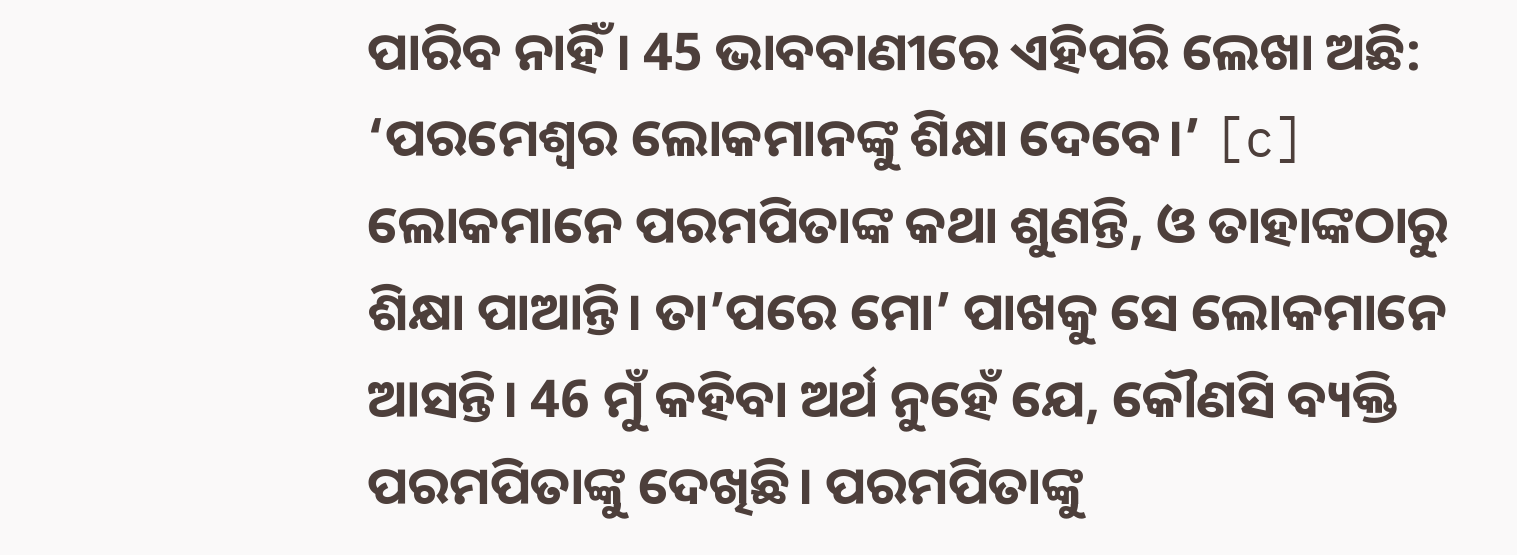ପାରିବ ନାହିଁ। 45 ଭାବବାଣୀରେ ଏହିପରି ଲେଖା ଅଛି: ‘ପରମେଶ୍ୱର ଲୋକମାନଙ୍କୁ ଶିକ୍ଷା ଦେବେ।’ [c] ଲୋକମାନେ ପରମପିତାଙ୍କ କଥା ଶୁଣନ୍ତି, ଓ ତାହାଙ୍କଠାରୁ ଶିକ୍ଷା ପାଆନ୍ତି। ତା’ପରେ ମୋ’ ପାଖକୁ ସେ ଲୋକମାନେ ଆସନ୍ତି। 46 ମୁଁ କହିବା ଅର୍ଥ ନୁହେଁ ଯେ, କୌଣସି ବ୍ୟକ୍ତି ପରମପିତାଙ୍କୁ ଦେଖିଛି। ପରମପିତାଙ୍କୁ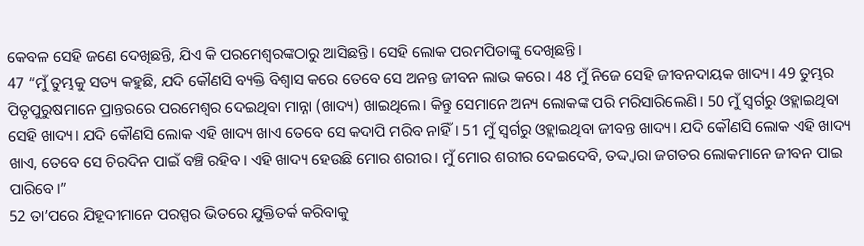କେବଳ ସେହି ଜଣେ ଦେଖିଛନ୍ତି, ଯିଏ କି ପରମେଶ୍ୱରଙ୍କଠାରୁ ଆସିଛନ୍ତି। ସେହି ଲୋକ ପରମପିତାଙ୍କୁ ଦେଖିଛନ୍ତି।
47 “ମୁଁ ତୁମ୍ଭକୁ ସତ୍ୟ କହୁଛି, ଯଦି କୌଣସି ବ୍ୟକ୍ତି ବିଶ୍ୱାସ କରେ ତେବେ ସେ ଅନନ୍ତ ଜୀବନ ଲାଭ କରେ। 48 ମୁଁ ନିଜେ ସେହି ଜୀବନଦାୟକ ଖାଦ୍ୟ। 49 ତୁମ୍ଭର ପିତୃପୁରୁଷମାନେ ପ୍ରାନ୍ତରରେ ପରମେଶ୍ୱର ଦେଇଥିବା ମାନ୍ନା (ଖାଦ୍ୟ) ଖାଇଥିଲେ। କିନ୍ତୁ ସେମାନେ ଅନ୍ୟ ଲୋକଙ୍କ ପରି ମରିସାରିଲେଣି। 50 ମୁଁ ସ୍ୱର୍ଗରୁ ଓହ୍ଲାଇଥିବା ସେହି ଖାଦ୍ୟ। ଯଦି କୌଣସି ଲୋକ ଏହି ଖାଦ୍ୟ ଖାଏ ତେବେ ସେ କଦାପି ମରିବ ନାହିଁ। 51 ମୁଁ ସ୍ୱର୍ଗରୁ ଓହ୍ଲାଇଥିବା ଜୀବନ୍ତ ଖାଦ୍ୟ। ଯଦି କୌଣସି ଲୋକ ଏହି ଖାଦ୍ୟ ଖାଏ, ତେବେ ସେ ଚିରଦିନ ପାଇଁ ବଞ୍ଚି ରହିବ। ଏହି ଖାଦ୍ୟ ହେଉଛି ମୋର ଶରୀର। ମୁଁ ମୋର ଶରୀର ଦେଇଦେବି, ତଦ୍ଦ୍ୱାରା ଜଗତର ଲୋକମାନେ ଜୀବନ ପାଇ ପାରିବେ।”
52 ତା’ପରେ ଯିହୂଦୀମାନେ ପରସ୍ପର ଭିତରେ ଯୁକ୍ତିତର୍କ କରିବାକୁ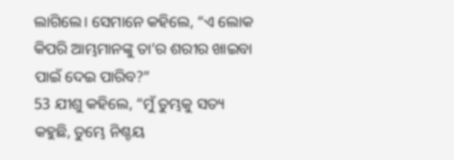ଲାଗିଲେ। ସେମାନେ କହିଲେ, “ଏ ଲୋକ କିପରି ଆମ୍ଭମାନଙ୍କୁ ତା’ର ଶରୀର ଖାଇବା ପାଇଁ ଦେଇ ପାରିବ?”
53 ଯୀଶୁ କହିଲେ, “ମୁଁ ତୁମ୍ଭକୁ ସତ୍ୟ କହୁଛି, ତୁମ୍ଭେ ନିଶ୍ଚୟ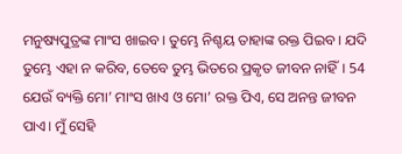ମନୁଷ୍ୟପୁତ୍ରଙ୍କ ମାଂସ ଖାଇବ। ତୁମ୍ଭେ ନିଶ୍ଚୟ ତାହାଙ୍କ ରକ୍ତ ପିଇବ। ଯଦି ତୁମ୍ଭେ ଏହା ନ କରିବ, ତେବେ ତୁମ୍ଭ ଭିତରେ ପ୍ରକୃତ ଜୀବନ ନାହିଁ। 54 ଯେଉଁ ବ୍ୟକ୍ତି ମୋ’ ମାଂସ ଖାଏ ଓ ମୋ’ ରକ୍ତ ପିଏ, ସେ ଅନନ୍ତ ଜୀବନ ପାଏ। ମୁଁ ସେହି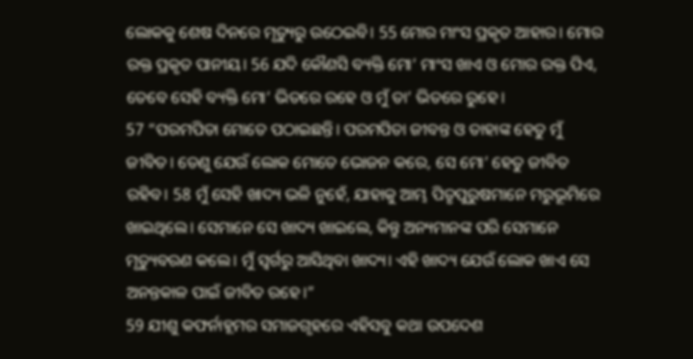ଲୋକକୁ ଶେଷ ଦିନରେ ମୃତ୍ୟୁରୁ ଉଠେଇବି। 55 ମୋର ମାଂସ ପ୍ରକୃତ ଆହାର। ମୋର ରକ୍ତ ପ୍ରକୃତ ପାନୀୟ। 56 ଯଦି କୌଣସି ବ୍ୟକ୍ତି ମୋ’ ମାଂସ ଖାଏ ଓ ମୋର ରକ୍ତ ପିଏ, ତେବେ ସେହି ବ୍ୟକ୍ତି ମୋ’ ଭିତରେ ରହେ ଓ ମୁଁ ତା’ ଭିତରେ ରୁହେ।
57 “ପରମପିତା ମୋତେ ପଠାଇଛନ୍ତି। ପରମପିତା ଜୀବନ୍ତ ଓ ତାହାଙ୍କ ହେତୁ ମୁଁ ଜୀବିତ। ତେଣୁ ଯେଉଁ ଲୋକ ମୋତେ ଭୋଜନ କରେ, ସେ ମୋ’ ହେତୁ ଜୀବିତ ରହିବ। 58 ମୁଁ ସେହି ଖାଦ୍ୟ ଭଳି ନୁହେଁ, ଯାହାକୁ ଆମ୍ଭ ପିତୃପୁରୁଷମାନେ ମରୁଭୂମିରେ ଖାଇଥିଲେ। ସେମାନେ ସେ ଖାଦ୍ୟ ଖାଇଲେ, କିନ୍ତୁ ଅନ୍ୟମାନଙ୍କ ପରି ସେମାନେ ମୃତ୍ୟୁବରଣ କଲେ। ମୁଁ ସ୍ୱର୍ଗରୁ ଆସିଥିବା ଖାଦ୍ୟ। ଏହି ଖାଦ୍ୟ ଯେଉଁ ଲୋକ ଖାଏ ସେ ଅନନ୍ତକାଳ ପାଇଁ ଜୀବିତ ରହେ।”
59 ଯୀଶୁ କଫର୍ନାହୂମର ସମାଜଗୃହରେ ଏହିସବୁ କଥା ଉପଦେଶ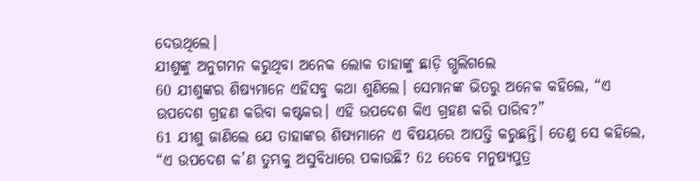ଦେଉଥିଲେ।
ଯୀଶୁଙ୍କୁ ଅନୁଗମନ କରୁଥିବା ଅନେକ ଲୋକ ତାହାଙ୍କୁ ଛାଡ଼ି ଗ୍ଭଲିଗଲେ
60 ଯୀଶୁଙ୍କର ଶିଷ୍ୟମାନେ ଏହିସବୁ କଥା ଶୁଣିଲେ। ସେମାନଙ୍କ ଭିତରୁ ଅନେକ କହିଲେ, “ଏ ଉପଦେଶ ଗ୍ରହଣ କରିବା କଷ୍ଟକର। ଏହି ଉପଦେଶ କିଏ ଗ୍ରହଣ କରି ପାରିବ?”
61 ଯୀଶୁ ଜାଣିଲେ ଯେ ତାହାଙ୍କର ଶିଷ୍ୟମାନେ ଏ ବିଷୟରେ ଆପତ୍ତି କରୁଛନ୍ତି। ତେଣୁ ସେ କହିଲେ, “ଏ ଉପଦେଶ କ’ଣ ତୁମ୍ଭକୁ ଅସୁବିଧାରେ ପକାଉଛି? 62 ତେବେ ମନୁଷ୍ୟପୁତ୍ର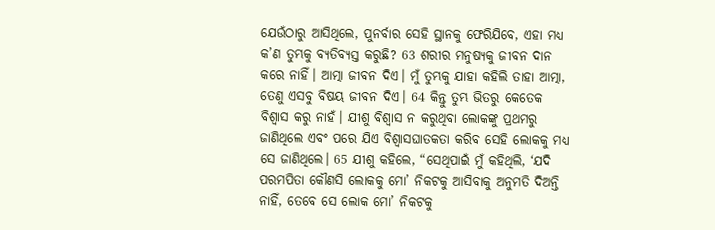ଯେଉଁଠାରୁ ଆସିଥିଲେ, ପୁନର୍ବାର ସେହି ସ୍ଥାନକୁ ଫେରିଯିବେ, ଏହା ମଧ୍ୟ କ’ଣ ତୁମ୍ଭକୁ ବ୍ୟତିବ୍ୟସ୍ତ କରୁଛି? 63 ଶରୀର ମନୁଷ୍ୟକୁ ଜୀବନ ଦାନ କରେ ନାହିଁ। ଆତ୍ମା ଜୀବନ ଦିଏ। ମୁଁ ତୁମ୍ଭକୁ ଯାହା କହିଲି ତାହା ଆତ୍ମା, ତେଣୁ ଏସବୁ ବିଷୟ ଜୀବନ ଦିଏ। 64 କିନ୍ତୁ ତୁମ୍ଭ ଭିତରୁ କେତେକ ବିଶ୍ୱାସ କରୁ ନାହଁ। ଯୀଶୁ ବିଶ୍ୱାସ ନ କରୁଥିବା ଲୋକଙ୍କୁ ପ୍ରଥମରୁ ଜାଣିଥିଲେ ଏବଂ ପରେ ଯିଏ ବିଶ୍ୱାସଘାତକତା କରିବ ସେହି ଲୋକକୁ ମଧ୍ୟ ସେ ଜାଣିଥିଲେ। 65 ଯୀଶୁ କହିଲେ, “ସେଥିପାଇଁ ମୁଁ କହିଥିଲି, ‘ଯଦି ପରମପିତା କୌଣସି ଲୋକକୁ ମୋ’ ନିକଟକୁ ଆସିବାକୁ ଅନୁମତି ଦିଅନ୍ତି ନାହିଁ, ତେବେ ସେ ଲୋକ ମୋ’ ନିକଟକୁ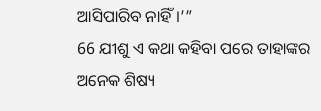ଆସିପାରିବ ନାହିଁ।’”
66 ଯୀଶୁ ଏ କଥା କହିବା ପରେ ତାହାଙ୍କର ଅନେକ ଶିଷ୍ୟ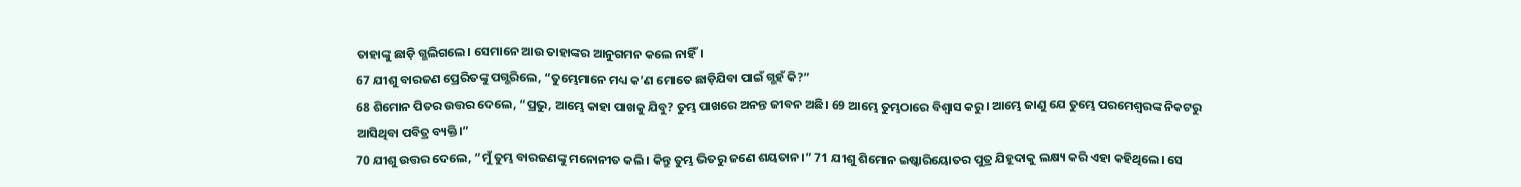ତାହାଙ୍କୁ ଛାଡ଼ି ଗ୍ଭଲିଗଲେ। ସେମାନେ ଆଉ ତାହାଙ୍କର ଆନୁଗମନ କଲେ ନାହିଁ।
67 ଯୀଶୁ ବାରଜଣ ପ୍ରେରିତଙ୍କୁ ପଗ୍ଭରିଲେ, “ତୁମ୍ଭେମାନେ ମଧ୍ୟ କ’ଣ ମୋତେ ଛାଡ଼ିଯିବା ପାଇଁ ଗ୍ଭହଁ କି?”
68 ଶିମୋନ ପିତର ଉତ୍ତର ଦେଲେ, “ପ୍ରଭୁ, ଆମ୍ଭେ କାହା ପାଖକୁ ଯିବୁ? ତୁମ୍ଭ ପାଖରେ ଅନନ୍ତ ଜୀବନ ଅଛି। 69 ଆମ୍ଭେ ତୁମ୍ଭଠାରେ ବିଶ୍ୱାସ କରୁ। ଆମ୍ଭେ ଜାଣୁ ଯେ ତୁମ୍ଭେ ପରମେଶ୍ୱରଙ୍କ ନିକଟରୁ ଆସିଥିବା ପବିତ୍ର ବ୍ୟକ୍ତି।”
70 ଯୀଶୁ ଉତ୍ତର ଦେଲେ, “ମୁଁ ତୁମ୍ଭ ବାରଜଣଙ୍କୁ ମନୋନୀତ କଲି। କିନ୍ତୁ ତୁମ୍ଭ ଭିତରୁ ଜଣେ ଶୟତାନ।” 71 ଯୀଶୁ ଶିମୋନ ଇଷ୍କାରିୟୋତର ପୁତ୍ର ଯିହୂଦାକୁ ଲକ୍ଷ୍ୟ କରି ଏହା କହିଥିଲେ। ସେ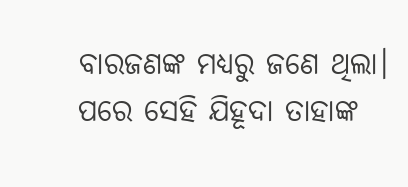ବାରଜଣଙ୍କ ମଧ୍ୟରୁ ଜଣେ ଥିଲା। ପରେ ସେହି ଯିହୂଦା ତାହାଙ୍କ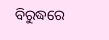ବିରୁଦ୍ଧରେ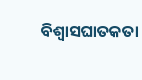ବିଶ୍ୱାସଘାତକତା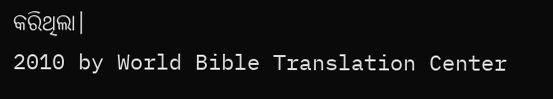କରିଥିଲା।
2010 by World Bible Translation Center